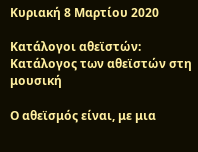Κυριακή 8 Μαρτίου 2020

Κατάλογοι αθεϊστών: Κατάλογος των αθεϊστών στη μουσική

Ο αθεϊσμός είναι, με μια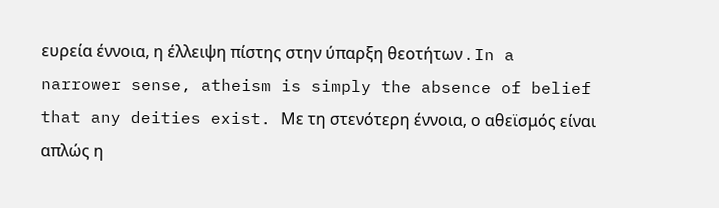ευρεία έννοια, η έλλειψη πίστης στην ύπαρξη θεοτήτων . In a narrower sense, atheism is simply the absence of belief that any deities exist. Με τη στενότερη έννοια, ο αθεϊσμός είναι απλώς η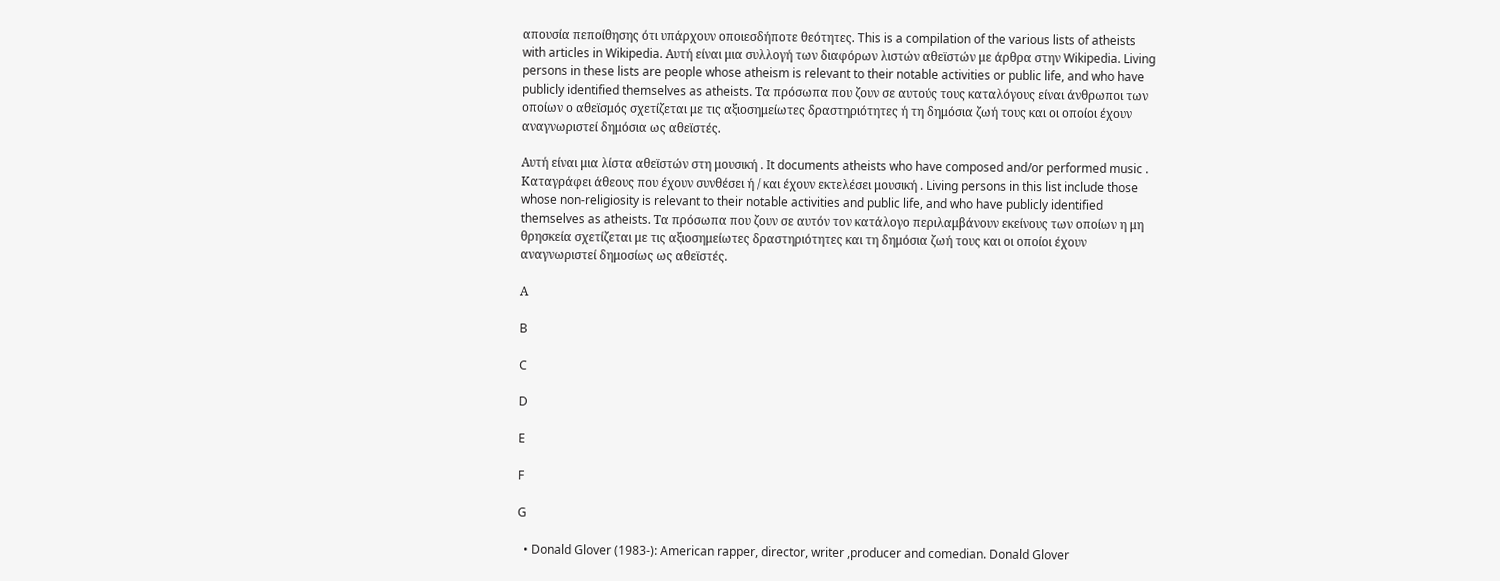απουσία πεποίθησης ότι υπάρχουν οποιεσδήποτε θεότητες. This is a compilation of the various lists of atheists with articles in Wikipedia. Αυτή είναι μια συλλογή των διαφόρων λιστών αθεϊστών με άρθρα στην Wikipedia. Living persons in these lists are people whose atheism is relevant to their notable activities or public life, and who have publicly identified themselves as atheists. Τα πρόσωπα που ζουν σε αυτούς τους καταλόγους είναι άνθρωποι των οποίων ο αθεϊσμός σχετίζεται με τις αξιοσημείωτες δραστηριότητες ή τη δημόσια ζωή τους και οι οποίοι έχουν αναγνωριστεί δημόσια ως αθεϊστές.

Αυτή είναι μια λίστα αθεϊστών στη μουσική . It documents atheists who have composed and/or performed music . Καταγράφει άθεους που έχουν συνθέσει ή / και έχουν εκτελέσει μουσική . Living persons in this list include those whose non-religiosity is relevant to their notable activities and public life, and who have publicly identified themselves as atheists. Τα πρόσωπα που ζουν σε αυτόν τον κατάλογο περιλαμβάνουν εκείνους των οποίων η μη θρησκεία σχετίζεται με τις αξιοσημείωτες δραστηριότητες και τη δημόσια ζωή τους και οι οποίοι έχουν αναγνωριστεί δημοσίως ως αθεϊστές.

Α

B

C

D

E

F

G

  • Donald Glover (1983-): American rapper, director, writer ,producer and comedian. Donald Glover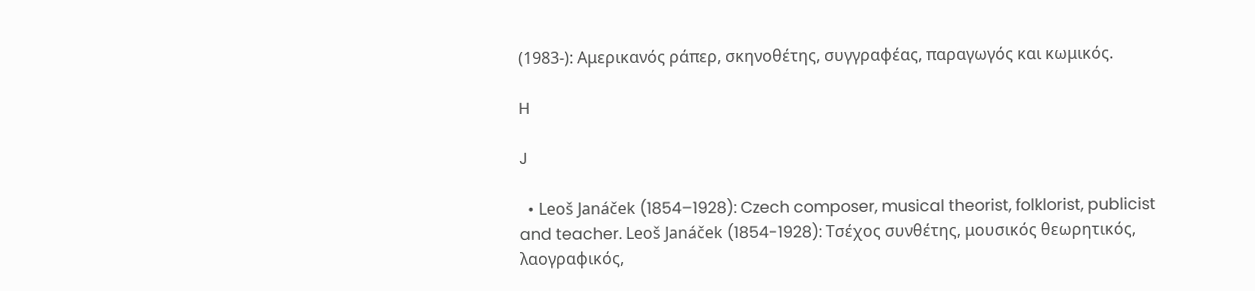(1983-): Αμερικανός ράπερ, σκηνοθέτης, συγγραφέας, παραγωγός και κωμικός.

H

J

  • Leoš Janáček (1854–1928): Czech composer, musical theorist, folklorist, publicist and teacher. Leoš Janáček (1854-1928): Τσέχος συνθέτης, μουσικός θεωρητικός, λαογραφικός,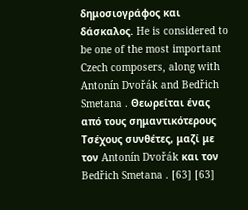δημοσιογράφος και δάσκαλος. He is considered to be one of the most important Czech composers, along with Antonín Dvořák and Bedřich Smetana . Θεωρείται ένας από τους σημαντικότερους Τσέχους συνθέτες, μαζί με τον Antonín Dvořák και τον Bedřich Smetana . [63] [63]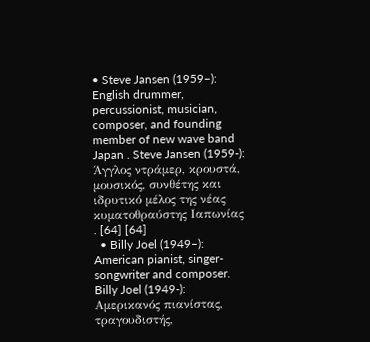• Steve Jansen (1959–): English drummer, percussionist, musician, composer, and founding member of new wave band Japan . Steve Jansen (1959-): Άγγλος ντράμερ, κρουστά, μουσικός, συνθέτης και ιδρυτικό μέλος της νέας κυματοθραύστης Ιαπωνίας . [64] [64]
  • Billy Joel (1949–): American pianist, singer-songwriter and composer. Billy Joel (1949-): Αμερικανός πιανίστας, τραγουδιστής,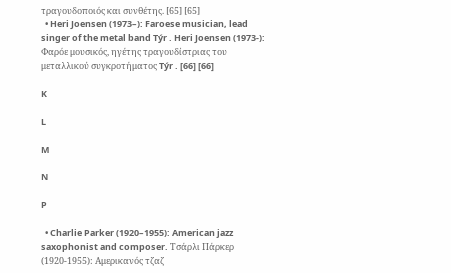τραγουδοποιός και συνθέτης. [65] [65]
  • Heri Joensen (1973–): Faroese musician, lead singer of the metal band Týr . Heri Joensen (1973-): Φαρόε μουσικός, ηγέτης τραγουδίστριας του μεταλλικού συγκροτήματος Týr . [66] [66]

K

L

M

N

P

  • Charlie Parker (1920–1955): American jazz saxophonist and composer. Τσάρλι Πάρκερ (1920-1955): Αμερικανός τζαζ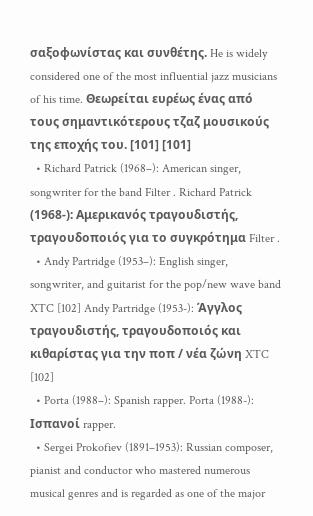σαξοφωνίστας και συνθέτης. He is widely considered one of the most influential jazz musicians of his time. Θεωρείται ευρέως ένας από τους σημαντικότερους τζαζ μουσικούς της εποχής του. [101] [101]
  • Richard Patrick (1968–): American singer, songwriter for the band Filter . Richard Patrick (1968-): Αμερικανός τραγουδιστής, τραγουδοποιός για το συγκρότημα Filter .
  • Andy Partridge (1953–): English singer, songwriter, and guitarist for the pop/new wave band XTC [102] Andy Partridge (1953-): Άγγλος τραγουδιστής, τραγουδοποιός και κιθαρίστας για την ποπ / νέα ζώνη XTC [102]
  • Porta (1988–): Spanish rapper. Porta (1988-): Ισπανοί rapper.
  • Sergei Prokofiev (1891–1953): Russian composer, pianist and conductor who mastered numerous musical genres and is regarded as one of the major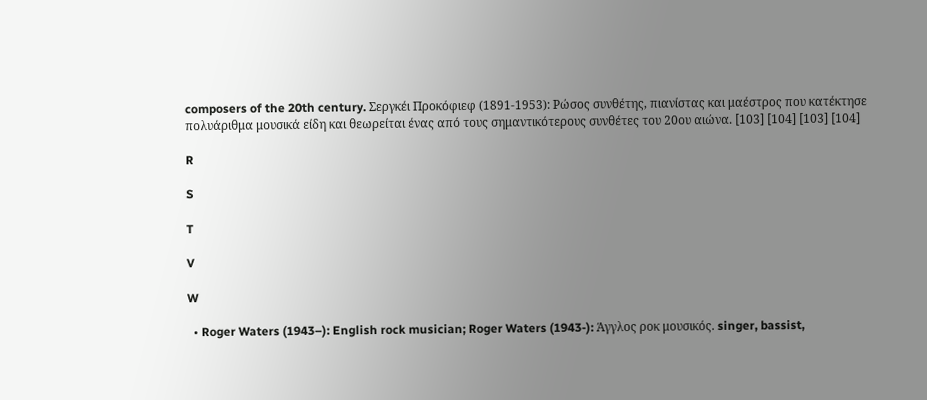composers of the 20th century. Σεργκέι Προκόφιεφ (1891-1953): Ρώσος συνθέτης, πιανίστας και μαέστρος που κατέκτησε πολυάριθμα μουσικά είδη και θεωρείται ένας από τους σημαντικότερους συνθέτες του 20ου αιώνα. [103] [104] [103] [104]

R

S

T

V

W

  • Roger Waters (1943–): English rock musician; Roger Waters (1943-): Άγγλος ροκ μουσικός. singer, bassist,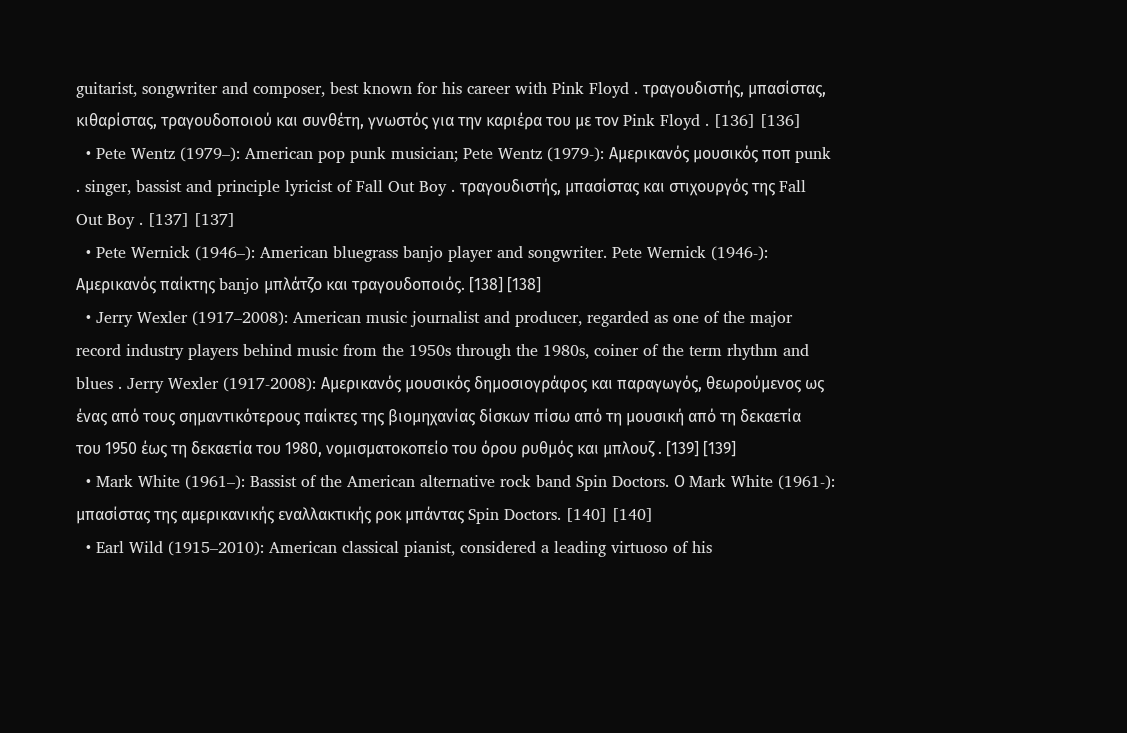guitarist, songwriter and composer, best known for his career with Pink Floyd . τραγουδιστής, μπασίστας, κιθαρίστας, τραγουδοποιού και συνθέτη, γνωστός για την καριέρα του με τον Pink Floyd . [136] [136]
  • Pete Wentz (1979–): American pop punk musician; Pete Wentz (1979-): Αμερικανός μουσικός ποπ punk . singer, bassist and principle lyricist of Fall Out Boy . τραγουδιστής, μπασίστας και στιχουργός της Fall Out Boy . [137] [137]
  • Pete Wernick (1946–): American bluegrass banjo player and songwriter. Pete Wernick (1946-): Αμερικανός παίκτης banjo μπλάτζο και τραγουδοποιός. [138] [138]
  • Jerry Wexler (1917–2008): American music journalist and producer, regarded as one of the major record industry players behind music from the 1950s through the 1980s, coiner of the term rhythm and blues . Jerry Wexler (1917-2008): Αμερικανός μουσικός δημοσιογράφος και παραγωγός, θεωρούμενος ως ένας από τους σημαντικότερους παίκτες της βιομηχανίας δίσκων πίσω από τη μουσική από τη δεκαετία του 1950 έως τη δεκαετία του 1980, νομισματοκοπείο του όρου ρυθμός και μπλουζ . [139] [139]
  • Mark White (1961–): Bassist of the American alternative rock band Spin Doctors. Ο Mark White (1961-): μπασίστας της αμερικανικής εναλλακτικής ροκ μπάντας Spin Doctors. [140] [140]
  • Earl Wild (1915–2010): American classical pianist, considered a leading virtuoso of his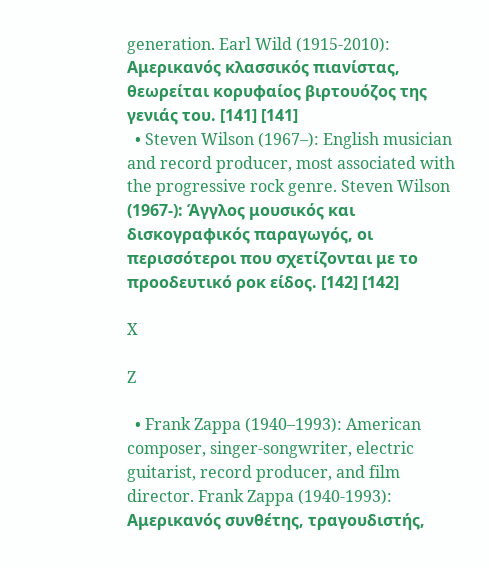generation. Earl Wild (1915-2010): Αμερικανός κλασσικός πιανίστας, θεωρείται κορυφαίος βιρτουόζος της γενιάς του. [141] [141]
  • Steven Wilson (1967–): English musician and record producer, most associated with the progressive rock genre. Steven Wilson (1967-): Άγγλος μουσικός και δισκογραφικός παραγωγός, οι περισσότεροι που σχετίζονται με το προοδευτικό ροκ είδος. [142] [142]

X

Z

  • Frank Zappa (1940–1993): American composer, singer-songwriter, electric guitarist, record producer, and film director. Frank Zappa (1940-1993): Αμερικανός συνθέτης, τραγουδιστής,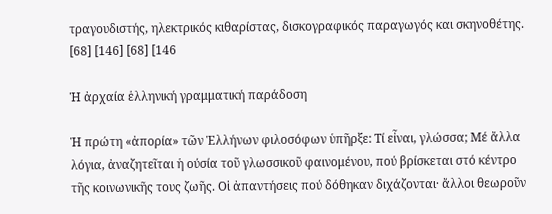τραγουδιστής, ηλεκτρικός κιθαρίστας, δισκογραφικός παραγωγός και σκηνοθέτης. [68] [146] [68] [146

Ἡ ἀρχαία ἑλληνική γραμματική παράδοση

Ἡ πρώτη «ἀπορία» τῶν Ἑλλήνων φιλοσόφων ὑπῆρξε: Τί εἶναι, γλώσσα; Μέ ἄλλα λόγια, ἀναζητεῖται ἡ ούσία τοῦ γλωσσικοῦ φαινομένου, πού βρίσκεται στό κέντρο τῆς κοινωνικῆς τους ζωῆς. Οἱ ἀπαντήσεις πού δόθηκαν διχάζονται· ἄλλοι θεωροῦν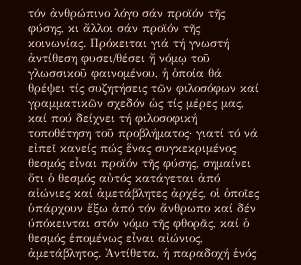τόν ἀνθρώπινο λόγο σάν προϊόν τῆς φύσης, κι ἄλλοι σάν προϊόν τῆς κοινωνίας. Πρόκειται γιά τή γνωστή ἀντίθεση φυσει/θέσει ἤ νόμῳ τοῦ γλωσσικοῦ φαινομένου, ἡ ὁποία θά θρέψει τίς συζητήσεις τῶν φιλοσόφων καί γραμματικῶν σχεδόν ὡς τίς μέρες μας, καί πού δείχνει τή φιλοσοφική τοποθέτηση τοῦ προβλήματος· γιατί τό νά εἰπεῖ κανείς πώς ἕνας συγκεκριμένος θεσμός εἶναι προϊόν τῆς φύσης, σημαίνει ὅτι ὁ θεσμός αὐτός κατάγεται ἀπό αἰώνιες καί ἀμετάβλητες ἀρχές, οἱ ὁποῖες ὑπάρχουν ἔξω ἀπό τόν ἄνθρωπο καί δέν ύπόκεινται στόν νόμο τῆς φθορᾶς, καί ὁ θεσμός ἑπομένως εἶναι αἰώνιος, ἀμετάβλητος. Ἀντίθετα, ἡ παραδοχή ἑνός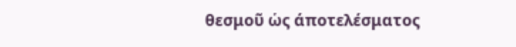θεσμοῦ ὡς άποτελέσματος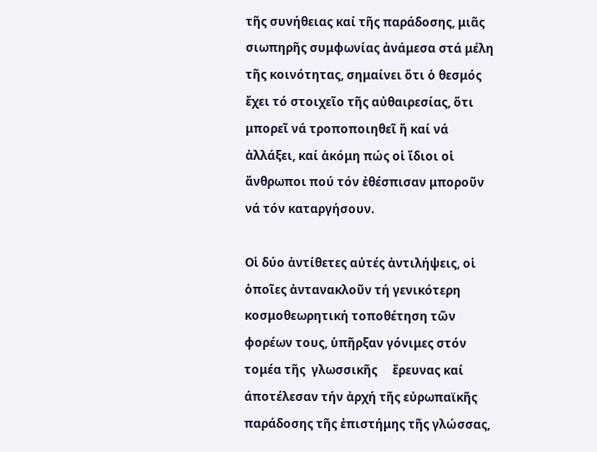τῆς συνήθειας καί τῆς παράδοσης, μιᾶς σιωπηρῆς συμφωνίας ἀνάμεσα στά μέλη τῆς κοινότητας, σημαίνει ὅτι ὁ θεσμός ἔχει τό στοιχεῖο τῆς αὐθαιρεσίας, ὅτι μπορεῖ νά τροποποιηθεῖ ἤ καί νά ἀλλάξει, καί ἀκόμη πώς οἱ ἴδιοι οἱ ἄνθρωποι πού τόν ἐθέσπισαν μποροῦν νά τόν καταργήσουν.

Οἱ δύο ἀντίθετες αὐτές ἀντιλήψεις, οἱ ὁποῖες ἀντανακλοῦν τή γενικότερη κοσμοθεωρητική τοποθέτηση τῶν φορέων τους, ὑπῆρξαν γόνιμες στόν τομέα τῆς  γλωσσικῆς     ἔρευνας καί άποτέλεσαν τήν ἀρχή τῆς εὐρωπαϊκῆς παράδοσης τῆς ἐπιστήμης τῆς γλώσσας,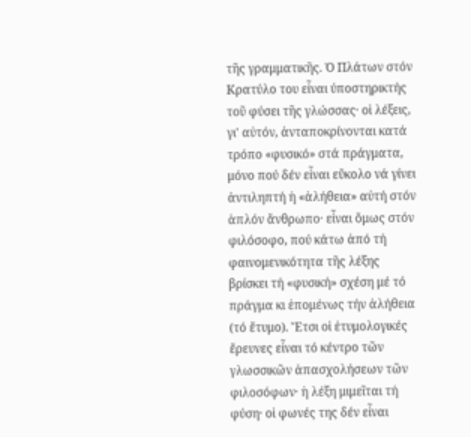τῆς γραμματικῆς. Ὁ Πλάτων στόν Κρατύλο του εἶναι ύποστηρικτής τοῦ φύσει τῆς γλώσσας· οἱ λέξεις, γι' αὐτόν, ἀνταποκρίνονται κατά τρόπο «φυσικό» στά πράγματα, μόνο πού δέν εἶναι εὔκολο νά γίνει ἀντιληπτή ἡ «ἀλήθεια» αὐτή στόν ἁπλόν ἄνθρωπο· εἶναι ὅμως στόν φιλόσοφο, πού κάτω ἀπό τή φαινομενικότητα τῆς λέξης βρίσκει τή «φυσική» σχέση μέ τό πράγμα κι ἑπομένως τήν ἀλήθεια (τό ἔτυμο). Ἔτσι οἱ ἐτυμολογικές ἔρευνες εἶναι τό κέντρο τῶν γλωσσικῶν ἀπασχολήσεων τῶν φιλοσόφων· ἡ λέξη μιμεῖται τή φύση· οἱ φωνές της δέν εἶναι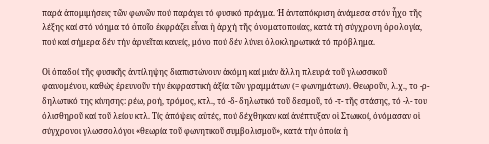παρά ἀπομιμήσεις τῶν φωνῶν πού παράγει τό φυσικό πράγμα. Ἡ ἀνταπόκριση ἀνάμεσα στόν ἦχο τῆς λέξης καί στό νόημα τό ὁποῖο ἐκφράζει εἶναι ἡ ἀρχή τῆς ὀνοματοποιίας, κατά τή σύγχρονη ὁρολογία, πού καί σήμερα δέν τήν ἀρνεῖται κανείς, μόνο πού δέν λύνει ὁλοκληρωτικά τό πρόβλημα.

Οἱ ὀπαδοί τῆς φυσικῆς ἀντίληψης διαπιστώνουν ἀκόμη καί μιάν ἄλλη πλευρά τοῦ γλωσσικοῦ φαινομένου, καθώς ἐρευνοῦν τήν ἐκφραστική ἀξία τῶν γραμμάτων (= φωνημάτων). Θεωροῦν, λ.χ., το -ρ- δηλωτικό της κίνησης: ρέω, ροή, τρόμος, κτλ., τό -δ- δηλωτικό τοῦ δεσμοῦ, τό -τ- τῆς στάσης, τό -λ- του ὀλισθηροῦ καί τοῦ λείου κτλ. Τίς ἀπόψεις αὐτές, πού δέχθηκαν καί ἀνέπτυξαν οἱ Στωικοί, ὀνόμασαν οἱ σύγχρονοι γλωσσολόγοι «θεωρία τοῦ φωνητικοῦ συμβολισμοῦ», κατά τήν ὁποία ἡ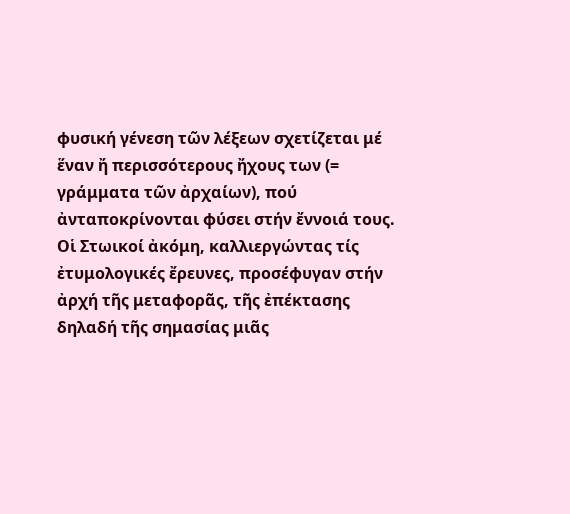φυσική γένεση τῶν λέξεων σχετίζεται μέ ἕναν ἤ περισσότερους ἤχους των (= γράμματα τῶν ἀρχαίων), πού ἀνταποκρίνονται φύσει στήν ἔννοιά τους. Οἱ Στωικοί ἀκόμη, καλλιεργώντας τίς ἐτυμολογικές ἔρευνες, προσέφυγαν στήν ἀρχή τῆς μεταφορᾶς, τῆς ἐπέκτασης δηλαδή τῆς σημασίας μιᾶς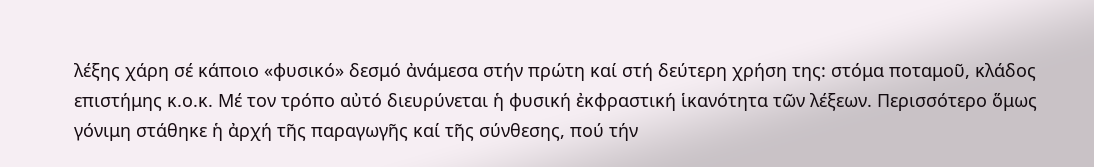λέξης χάρη σέ κάποιο «φυσικό» δεσμό ἀνάμεσα στήν πρώτη καί στή δεύτερη χρήση της: στόμα ποταμοῦ, κλάδος επιστήμης κ.ο.κ. Μέ τον τρόπο αὐτό διευρύνεται ἡ φυσική ἐκφραστική ἱκανότητα τῶν λέξεων. Περισσότερο ὅμως γόνιμη στάθηκε ἡ ἀρχή τῆς παραγωγῆς καί τῆς σύνθεσης, πού τήν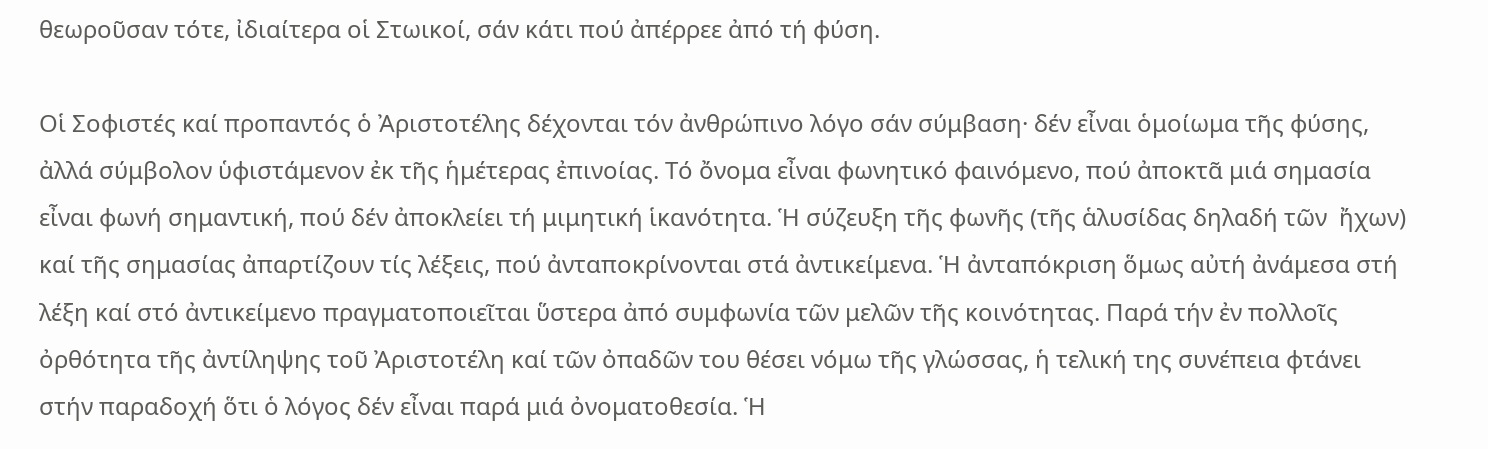θεωροῦσαν τότε, ἰδιαίτερα οἱ Στωικοί, σάν κάτι πού ἀπέρρεε ἀπό τή φύση.

Οἱ Σοφιστές καί προπαντός ὁ Ἀριστοτέλης δέχονται τόν ἀνθρώπινο λόγο σάν σύμβαση· δέν εἶναι ὁμοίωμα τῆς φύσης, ἀλλά σύμβολον ὑφιστάμενον ἐκ τῆς ἡμέτερας ἐπινοίας. Τό ὄνομα εἶναι φωνητικό φαινόμενο, πού ἀποκτᾶ μιά σημασία εἶναι φωνή σημαντική, πού δέν ἀποκλείει τή μιμητική ἱκανότητα. Ἡ σύζευξη τῆς φωνῆς (τῆς ἁλυσίδας δηλαδή τῶν  ἤχων) καί τῆς σημασίας ἀπαρτίζουν τίς λέξεις, πού ἀνταποκρίνονται στά ἀντικείμενα. Ἡ ἀνταπόκριση ὅμως αὐτή ἀνάμεσα στή λέξη καί στό ἀντικείμενο πραγματοποιεῖται ὕστερα ἀπό συμφωνία τῶν μελῶν τῆς κοινότητας. Παρά τήν ἐν πολλοῖς ὀρθότητα τῆς ἀντίληψης τοῦ Ἀριστοτέλη καί τῶν ὀπαδῶν του θέσει νόμω τῆς γλώσσας, ἡ τελική της συνέπεια φτάνει στήν παραδοχή ὅτι ὁ λόγος δέν εἶναι παρά μιά ὀνοματοθεσία. Ἡ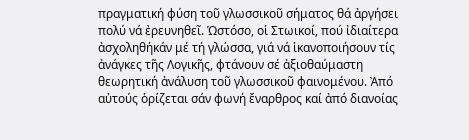πραγματική φύση τοῦ γλωσσικοῦ σήματος θά ἀργήσει πολύ νά ἐρευνηθεῖ. Ὡστόσο, οἱ Στωικοί, πού ἰδιαίτερα ἀσχοληθήκάν μέ τή γλώσσα, γιά νά ἱκανοποιήσουν τίς ἀνάγκες τῆς Λογικῆς, φτάνουν σέ ἀξιοθαύμαστη θεωρητική ἀνάλυση τοῦ γλωσσικοῦ φαινομένου. Ἀπό αὐτούς ὁρίζεται σάν φωνή ἔναρθρος καί ἀπό διανοίας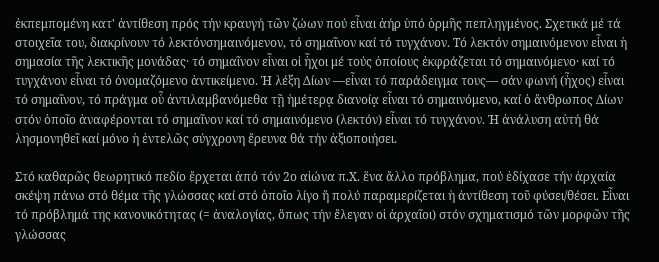ἐκπεμπομένη κατ' ἀντίθεση πρός τήν κραυγή τῶν ζώων πού εἶναι ἀήρ ὑπό ὁρμῆς πεπληγμένος. Σχετικά μέ τά στοιχεῖα του, διακρίνουν τό λεκτόνσημαινόμενον, τό σημαῖνον καί τό τυγχάνον. Τό λεκτόν σημαινόμενον εἶναι ἡ σημασία τῆς λεκτικῆς μονάδας· τό σημαῖνον εἶναι οἱ ἦχοι μέ τούς ὁποίους ἐκφράζεται τό σημαινόμενο· καί τό τυγχάνον εἶναι τό ὀνομαζόμενο ἀντικείμενο. Ἡ λέξη Δίων —εἶναι τό παράδειγμα τους— σάν φωνή (ἦχος) εἶναι τό σημαῖνον, τό πράγμα οὗ ἀντιλαμβανόμεθα τῇ ἡμέτερᾳ διανοίᾳ εἶναι τό σημαινόμενο, καί ὁ ἄνθρωπος Δίων στόν ὁποῖο ἀναφέρονται τό σημαῖνον καί τό σημαινόμενο (λεκτόν) εἶναι τό τυγχάνον. Ἡ ἀνάλυση αὐτή θά λησμονηθεῖ καί μόνο ἡ ἐντελῶς σύγχρονη ἔρευνα θά τήν ἀξιοποιήσει.

Στό καθαρῶς θεωρητικό πεδίο ἔρχεται ἀπό τόν 2ο αἰώνα π.Χ. ἕνα ἄλλο πρόβλημα, πού ἐδίχασε τήν ἀρχαία σκέψη πάνω στό θέμα τῆς γλώσσας καί στό ὁποῖο λίγο ἤ πολύ παραμερίζεται ἡ ἀντίθεση τοῦ φύσει/θέσει. Εἶναι τό πρόβλημά της κανονικότητας (= ἀναλογίας, ὅπως τήν ἔλεγαν οἱ ἀρχαῖοι) στόν σχηματισμό τῶν μορφῶν τῆς γλώσσας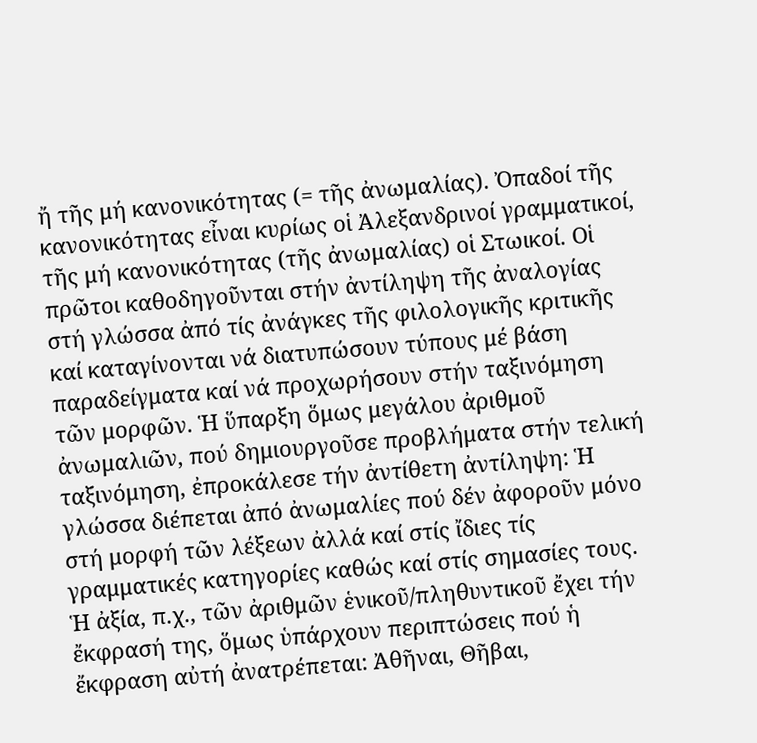ἤ τῆς μή κανονικότητας (= τῆς ἀνωμαλίας). Ὀπαδοί τῆς κανονικότητας εἶναι κυρίως οἱ Ἀλεξανδρινοί γραμματικοί, τῆς μή κανονικότητας (τῆς ἀνωμαλίας) οἱ Στωικοί. Οἱ πρῶτοι καθοδηγοῦνται στήν ἀντίληψη τῆς ἀναλογίας στή γλώσσα ἀπό τίς ἀνάγκες τῆς φιλολογικῆς κριτικῆς καί καταγίνονται νά διατυπώσουν τύπους μέ βάση παραδείγματα καί νά προχωρήσουν στήν ταξινόμηση τῶν μορφῶν. Ἡ ὕπαρξη ὅμως μεγάλου ἀριθμοῦ ἀνωμαλιῶν, πού δημιουργοῦσε προβλήματα στήν τελική ταξινόμηση, ἐπροκάλεσε τήν ἀντίθετη ἀντίληψη: Ἡ γλώσσα διέπεται ἀπό ἀνωμαλίες πού δέν ἀφοροῦν μόνο στή μορφή τῶν λέξεων ἀλλά καί στίς ἴδιες τίς γραμματικές κατηγορίες καθώς καί στίς σημασίες τους. Ἡ ἀξία, π.χ., τῶν ἀριθμῶν ἑνικοῦ/πληθυντικοῦ ἔχει τήν ἔκφρασή της, ὅμως ὑπάρχουν περιπτώσεις πού ἡ ἔκφραση αὐτή ἀνατρέπεται: Ἀθῆναι, Θῆβαι,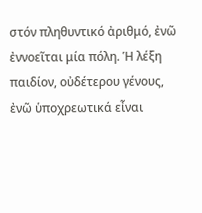στόν πληθυντικό ἀριθμό, ἐνῶ ἐννοεῖται μία πόλη. Ἡ λέξη παιδίον, οὐδέτερου γένους, ἐνῶ ὑποχρεωτικά εἶναι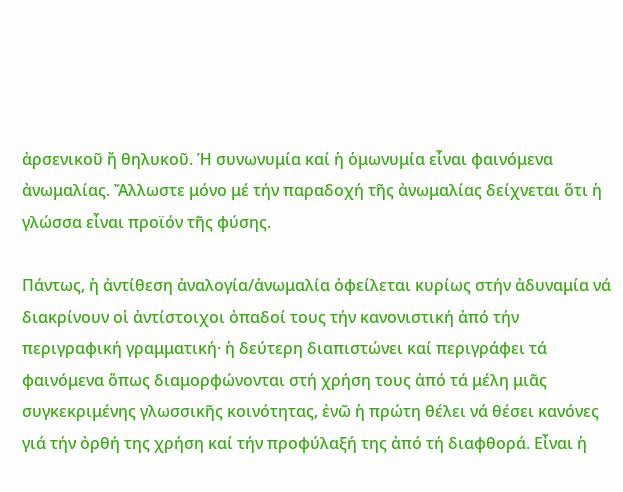ἀρσενικοῦ ἤ θηλυκοῦ. Ἡ συνωνυμία καί ἡ ὁμωνυμία εἶναι φαινόμενα ἀνωμαλίας. Ἄλλωστε μόνο μέ τήν παραδοχή τῆς ἀνωμαλίας δείχνεται ὅτι ἡ γλώσσα εἶναι προϊόν τῆς φύσης.

Πάντως, ἡ ἀντίθεση ἀναλογία/ἀνωμαλία ὀφείλεται κυρίως στήν ἀδυναμία νά διακρίνουν οἱ ἀντίστοιχοι ὀπαδοί τους τήν κανονιστική ἀπό τήν περιγραφική γραμματική· ἡ δεύτερη διαπιστώνει καί περιγράφει τά φαινόμενα ὅπως διαμορφώνονται στή χρήση τους ἀπό τά μέλη μιᾶς συγκεκριμένης γλωσσικῆς κοινότητας, ἐνῶ ἡ πρώτη θέλει νά θέσει κανόνες γιά τήν ὀρθή της χρήση καί τήν προφύλαξή της ἀπό τή διαφθορά. Εἶναι ἡ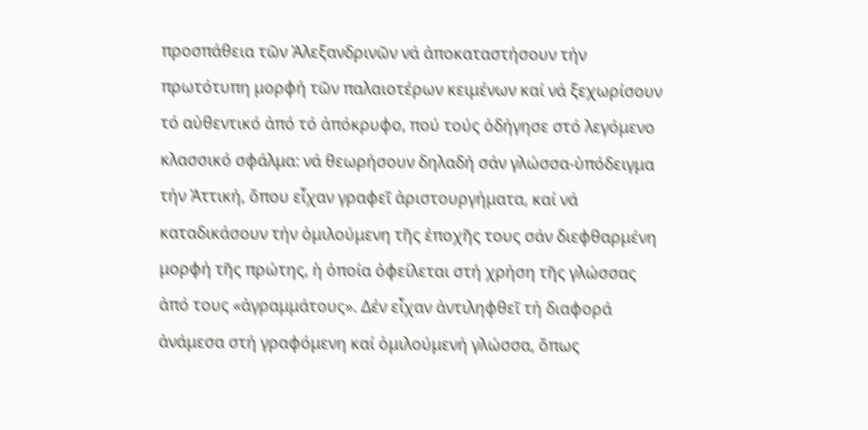προσπάθεια τῶν Ἀλεξανδρινῶν νά ἀποκαταστήσουν τήν πρωτότυπη μορφή τῶν παλαιοτέρων κειμένων καί νά ξεχωρίσουν τό αὐθεντικό ἀπό τό ἀπόκρυφο, πού τούς ὁδήγησε στό λεγόμενο κλασσικό σφάλμα: νά θεωρήσουν δηλαδή σάν γλώσσα-ὑπόδειγμα τήν Ἀττική, ὅπου εἶχαν γραφεῖ ἀριστουργήματα, καί νά καταδικάσουν τήν ὁμιλούμενη τῆς ἐποχῆς τους σάν διεφθαρμένη μορφή τῆς πρώτης, ἡ ὁποία ὀφείλεται στή χρήση τῆς γλώσσας ἀπό τους «ἀγραμμάτους». Δέν εἶχαν ἀντιληφθεῖ τή διαφορά ἀνάμεσα στή γραφόμενη καί ὁμιλούμενή γλώσσα, ὅπως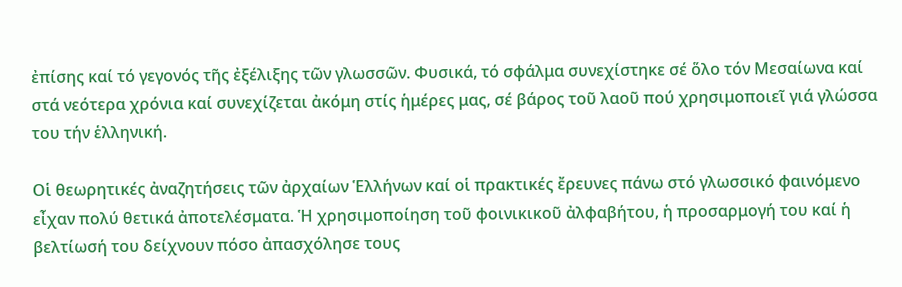ἐπίσης καί τό γεγονός τῆς ἐξέλιξης τῶν γλωσσῶν. Φυσικά, τό σφάλμα συνεχίστηκε σέ ὅλο τόν Μεσαίωνα καί στά νεότερα χρόνια καί συνεχίζεται ἀκόμη στίς ἡμέρες μας, σέ βάρος τοῦ λαοῦ πού χρησιμοποιεῖ γιά γλώσσα του τήν ἑλληνική.

Οἱ θεωρητικές ἀναζητήσεις τῶν ἀρχαίων Ἑλλήνων καί οἱ πρακτικές ἔρευνες πάνω στό γλωσσικό φαινόμενο εἶχαν πολύ θετικά ἀποτελέσματα. Ἡ χρησιμοποίηση τοῦ φοινικικοῦ ἀλφαβήτου, ἡ προσαρμογή του καί ἡ βελτίωσή του δείχνουν πόσο ἀπασχόλησε τους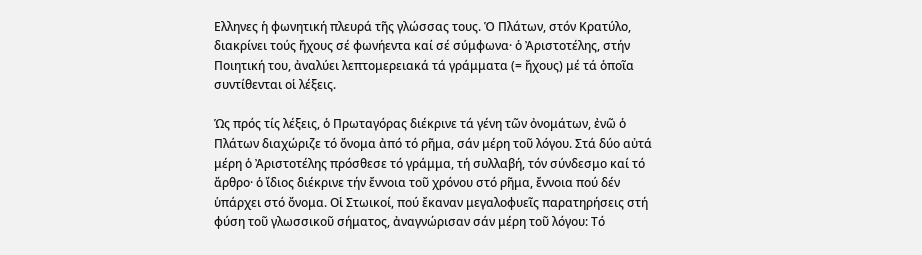Ελληνες ἡ φωνητική πλευρά τῆς γλώσσας τους. Ὁ Πλάτων, στόν Κρατύλο, διακρίνει τούς ἤχους σέ φωνήεντα καί σέ σύμφωνα· ὁ Ἀριστοτέλης, στήν Ποιητική του, ἀναλύει λεπτομερειακά τά γράμματα (= ἤχους) μέ τά ὁποῖα συντίθενται οἱ λέξεις.

Ὡς πρός τίς λέξεις, ὁ Πρωταγόρας διέκρινε τά γένη τῶν ὀνομάτων, ἐνῶ ὁ Πλάτων διαχώριζε τό ὄνομα ἀπό τό ρῆμα, σάν μέρη τοῦ λόγου. Στά δύο αὐτά μέρη ὁ Ἀριστοτέλης πρόσθεσε τό γράμμα, τή συλλαβή, τόν σύνδεσμο καί τό ἄρθρο· ὁ ἴδιος διέκρινε τήν ἔννοια τοῦ χρόνου στό ρῆμα, ἔννοια πού δέν ὑπάρχει στό ὄνομα. Οἱ Στωικοί, πού ἔκαναν μεγαλοφυεῖς παρατηρήσεις στή φύση τοῦ γλωσσικοῦ σήματος, ἀναγνώρισαν σάν μέρη τοῦ λόγου: Τό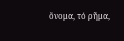ὄνομα, τό ρῆμα,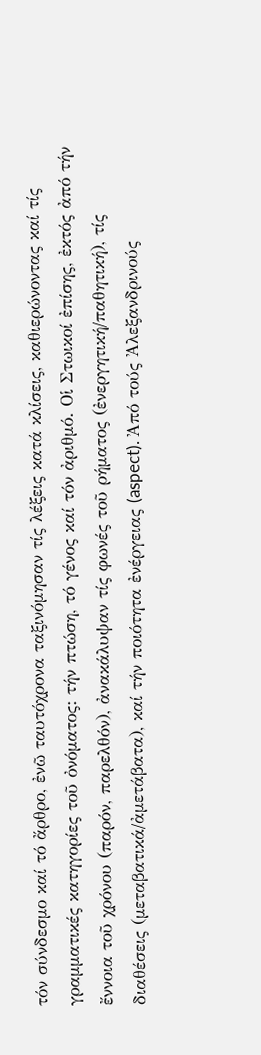τόν σύνδεσμο καί τό ἄρθρο, ἐνῶ ταυτόχρονα ταξινόμησαν τίς λέξεις κατά κλίσεις, καθιερώνοντας καί τίς γραμματικές κατηγορίες τοῦ ὀνόματος: τήν πτώση, τό γένος καί τόν ἀριθμό. Οἱ Στωικοί ἐπίσης, ἐκτός ἀπό τήν ἔννοια τοῦ χρόνου (παρόν, παρελθόν), ἀνακάλυψαν τίς φωνές τοῦ ρήματος (ἐνεργητική/παθητική), τίς διαθέσεις (μεταβατικά/ἀμετάβατα), καί τήν ποιότητα ἐνέργειας (aspect). Ἀπό τούς Ἀλεξανδρινούς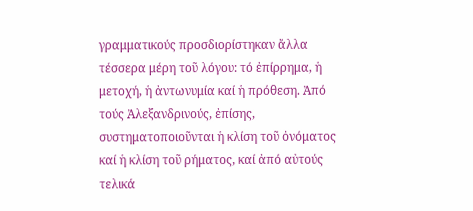γραμματικούς προσδιορίστηκαν ἄλλα τέσσερα μέρη τοῦ λόγου: τό ἐπίρρημα, ἡ μετοχή, ἡ ἀντωνυμία καί ἡ πρόθεση. Ἀπό τούς Ἀλεξανδρινούς, ἐπίσης, συστηματοποιοῦνται ἡ κλίση τοῦ ὀνόματος καί ἡ κλίση τοῦ ρήματος, καί ἀπό αὐτούς τελικά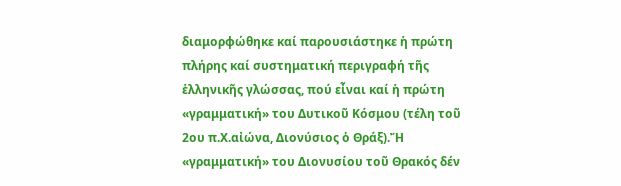διαμορφώθηκε καί παρουσιάστηκε ἡ πρώτη πλήρης καί συστηματική περιγραφή τῆς ἑλληνικῆς γλώσσας, πού εἶναι καί ἡ πρώτη «γραμματική» του Δυτικοῦ Κόσμου (τέλη τοῦ 2ου π.Χ.αἰώνα, Διονύσιος ὁ Θράξ).Ἤ «γραμματική» του Διονυσίου τοῦ Θρακός δέν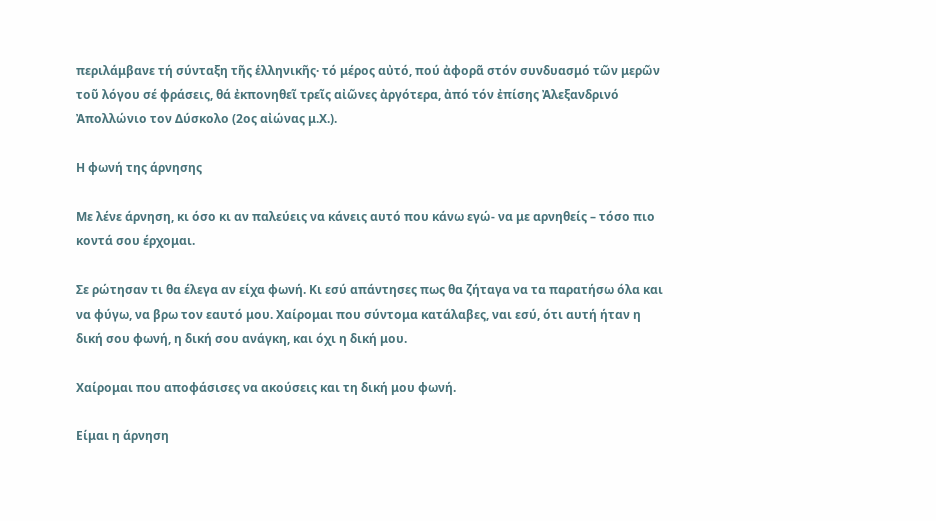περιλάμβανε τή σύνταξη τῆς ἑλληνικῆς· τό μέρος αὐτό, πού ἀφορᾶ στόν συνδυασμό τῶν μερῶν τοῦ λόγου σέ φράσεις, θά ἐκπονηθεῖ τρεῖς αἰῶνες ἀργότερα, ἀπό τόν ἐπίσης Ἀλεξανδρινό Ἀπολλώνιο τον Δύσκολο (2ος αἰώνας μ.Χ.).

Η φωνή της άρνησης

Με λένε άρνηση, κι όσο κι αν παλεύεις να κάνεις αυτό που κάνω εγώ- να με αρνηθείς – τόσο πιο κοντά σου έρχομαι.

Σε ρώτησαν τι θα έλεγα αν είχα φωνή. Κι εσύ απάντησες πως θα ζήταγα να τα παρατήσω όλα και να φύγω, να βρω τον εαυτό μου. Χαίρομαι που σύντομα κατάλαβες, ναι εσύ, ότι αυτή ήταν η δική σου φωνή, η δική σου ανάγκη, και όχι η δική μου.

Χαίρομαι που αποφάσισες να ακούσεις και τη δική μου φωνή.

Είμαι η άρνηση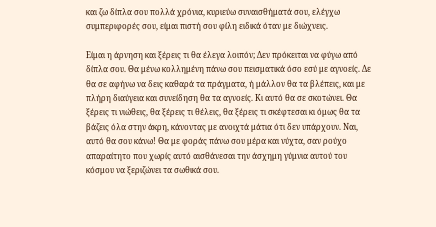και ζω δίπλα σου πολλά χρόνια, κυριεύω συναισθήματά σου, ελέγχω συμπεριφορές σου, είμαι πιστή σου φίλη ειδικά όταν με διώχνεις.

Είμαι η άρνηση και ξέρεις τι θα έλεγα λοιπόν; Δεν πρόκειται να φύγω από δίπλα σου. Θα μένω κολλημένη πάνω σου πεισματικά όσο εσύ με αγνοείς. Δε θα σε αφήνω να δεις καθαρά τα πράγματα, ή μάλλον θα τα βλέπεις, και με πλήρη διαύγεια και συνείδηση θα τα αγνοείς. Κι αυτό θα σε σκοτώνει. Θα ξέρεις τι νιώθεις, θα ξέρεις τι θέλεις, θα ξέρεις τι σκέφτεσαι κι όμως θα τα βάζεις όλα στην άκρη, κάνοντας με ανοιχτά μάτια ότι δεν υπάρχουν. Ναι, αυτό θα σου κάνω! Θα με φοράς πάνω σου μέρα και νύχτα, σαν ρούχο απαραίτητο που χωρίς αυτό αισθάνεσαι την άσχημη γύμνια αυτού του κόσμου να ξεριζώνει τα σωθικά σου.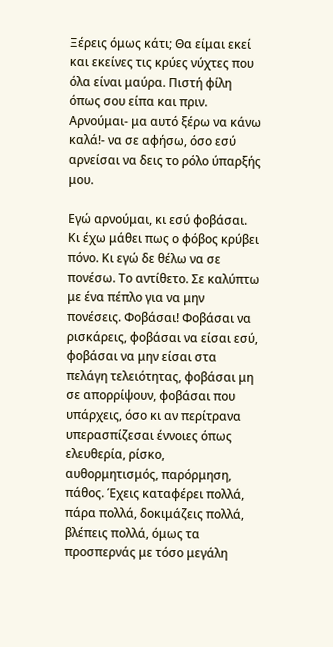Ξέρεις όμως κάτι; Θα είμαι εκεί και εκείνες τις κρύες νύχτες που όλα είναι μαύρα. Πιστή φίλη όπως σου είπα και πριν. Αρνούμαι- μα αυτό ξέρω να κάνω καλά!- να σε αφήσω, όσο εσύ αρνείσαι να δεις το ρόλο ύπαρξής μου.

Εγώ αρνούμαι, κι εσύ φοβάσαι. Κι έχω μάθει πως ο φόβος κρύβει πόνο. Κι εγώ δε θέλω να σε πονέσω. Το αντίθετο. Σε καλύπτω με ένα πέπλο για να μην πονέσεις. Φοβάσαι! Φοβάσαι να ρισκάρεις, φοβάσαι να είσαι εσύ, φοβάσαι να μην είσαι στα πελάγη τελειότητας, φοβάσαι μη σε απορρίψουν, φοβάσαι που υπάρχεις, όσο κι αν περίτρανα υπερασπίζεσαι έννοιες όπως ελευθερία, ρίσκο, αυθορμητισμός, παρόρμηση, πάθος. Έχεις καταφέρει πολλά, πάρα πολλά, δοκιμάζεις πολλά, βλέπεις πολλά, όμως τα προσπερνάς με τόσο μεγάλη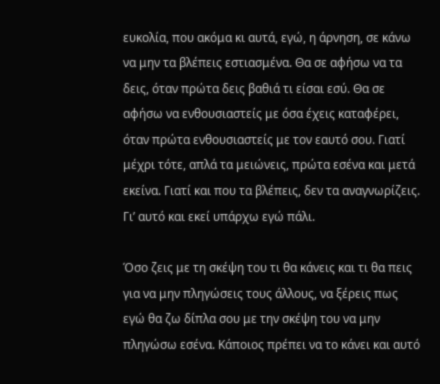ευκολία, που ακόμα κι αυτά, εγώ, η άρνηση, σε κάνω να μην τα βλέπεις εστιασμένα. Θα σε αφήσω να τα δεις, όταν πρώτα δεις βαθιά τι είσαι εσύ. Θα σε αφήσω να ενθουσιαστείς με όσα έχεις καταφέρει, όταν πρώτα ενθουσιαστείς με τον εαυτό σου. Γιατί μέχρι τότε, απλά τα μειώνεις, πρώτα εσένα και μετά εκείνα. Γιατί και που τα βλέπεις, δεν τα αναγνωρίζεις. Γι’ αυτό και εκεί υπάρχω εγώ πάλι.

Όσο ζεις με τη σκέψη του τι θα κάνεις και τι θα πεις για να μην πληγώσεις τους άλλους, να ξέρεις πως εγώ θα ζω δίπλα σου με την σκέψη του να μην πληγώσω εσένα. Κάποιος πρέπει να το κάνει και αυτό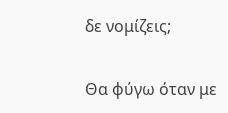δε νομίζεις;

Θα φύγω όταν με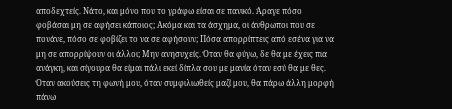αποδεχτείς. Νάτο, και μόνο που το γράφω είσαι σε πανικό. Άραγε πόσο φοβάσαι μη σε αφήσει κάποιος; Ακόμα και τα άσχημα, οι άνθρωποι που σε πονάνε, πόσο σε φοβίζει το να σε αφήσουν; Πόσα απορρίπτεις από εσένα για να μη σε απορρίψουν οι άλλοι; Μην ανησυχείς. Όταν θα φύγω, δε θα με έχεις πια ανάγκη, και σίγουρα θα είμαι πάλι εκεί δίπλα σου με μανία όταν εσύ θα με θες. Όταν ακούσεις τη φωνή μου, όταν συμφιλιωθείς μαζί μου, θα πάρω άλλη μορφή πάνω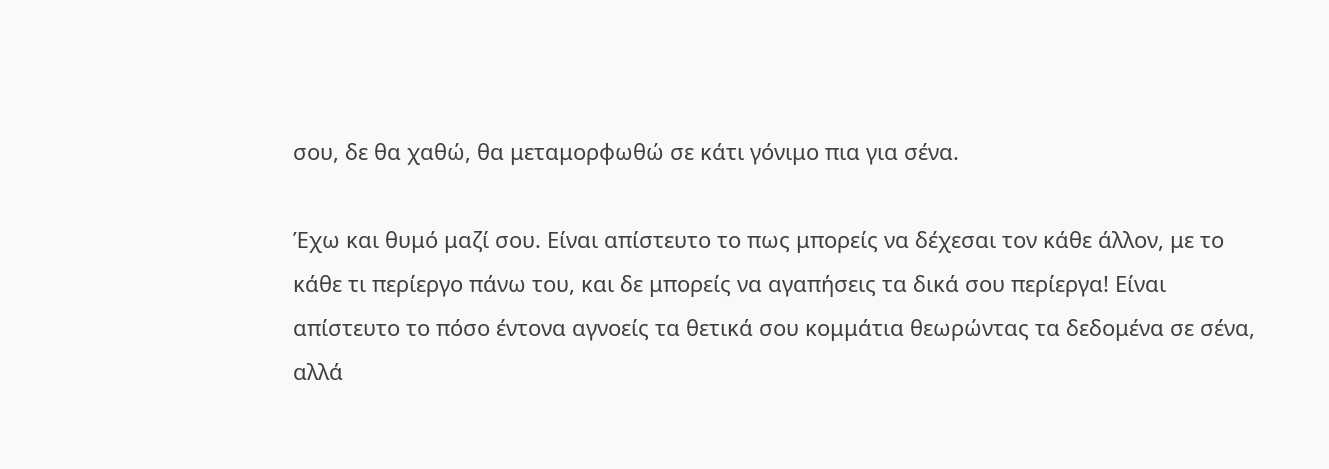σου, δε θα χαθώ, θα μεταμορφωθώ σε κάτι γόνιμο πια για σένα.

Έχω και θυμό μαζί σου. Είναι απίστευτο το πως μπορείς να δέχεσαι τον κάθε άλλον, με το κάθε τι περίεργο πάνω του, και δε μπορείς να αγαπήσεις τα δικά σου περίεργα! Είναι απίστευτο το πόσο έντονα αγνοείς τα θετικά σου κομμάτια θεωρώντας τα δεδομένα σε σένα, αλλά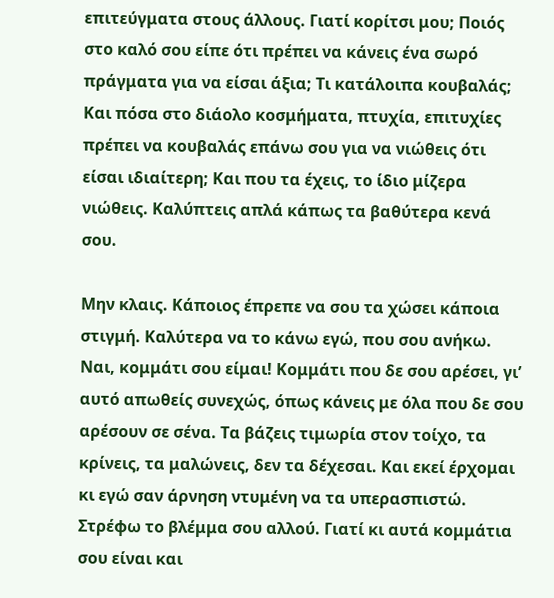επιτεύγματα στους άλλους. Γιατί κορίτσι μου; Ποιός στο καλό σου είπε ότι πρέπει να κάνεις ένα σωρό πράγματα για να είσαι άξια; Τι κατάλοιπα κουβαλάς; Και πόσα στο διάολο κοσμήματα, πτυχία, επιτυχίες πρέπει να κουβαλάς επάνω σου για να νιώθεις ότι είσαι ιδιαίτερη; Και που τα έχεις, το ίδιο μίζερα νιώθεις. Καλύπτεις απλά κάπως τα βαθύτερα κενά σου.

Μην κλαις. Κάποιος έπρεπε να σου τα χώσει κάποια στιγμή. Καλύτερα να το κάνω εγώ, που σου ανήκω. Ναι, κομμάτι σου είμαι! Κομμάτι που δε σου αρέσει, γι’ αυτό απωθείς συνεχώς, όπως κάνεις με όλα που δε σου αρέσουν σε σένα. Τα βάζεις τιμωρία στον τοίχο, τα κρίνεις, τα μαλώνεις, δεν τα δέχεσαι. Και εκεί έρχομαι κι εγώ σαν άρνηση ντυμένη να τα υπερασπιστώ. Στρέφω το βλέμμα σου αλλού. Γιατί κι αυτά κομμάτια σου είναι και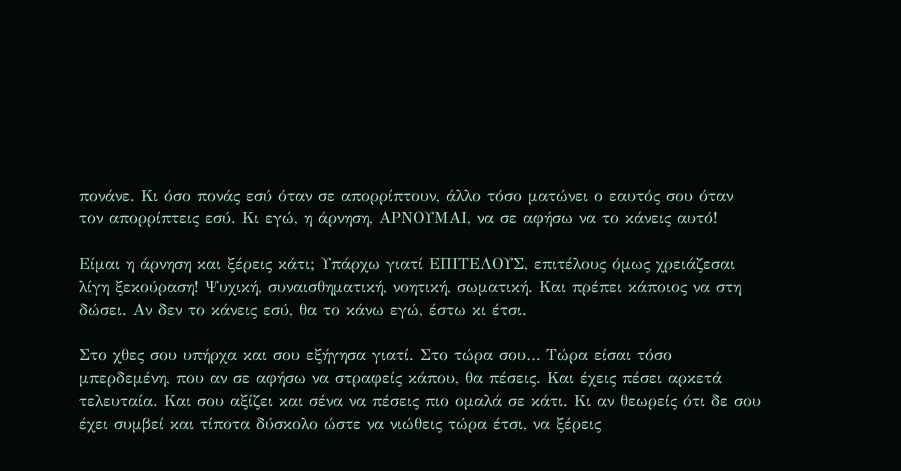πονάνε. Κι όσο πονάς εσύ όταν σε απορρίπτουν, άλλο τόσο ματώνει ο εαυτός σου όταν τον απορρίπτεις εσύ. Κι εγώ, η άρνηση, ΑΡΝΟΥΜΑΙ, να σε αφήσω να το κάνεις αυτό!

Είμαι η άρνηση και ξέρεις κάτι; Υπάρχω γιατί ΕΠΙΤΕΛΟΥΣ, επιτέλους όμως χρειάζεσαι λίγη ξεκούραση! Ψυχική, συναισθηματική, νοητική, σωματική. Και πρέπει κάποιος να στη δώσει. Αν δεν το κάνεις εσύ, θα το κάνω εγώ, έστω κι έτσι.

Στο χθες σου υπήρχα και σου εξήγησα γιατί. Στο τώρα σου… Τώρα είσαι τόσο μπερδεμένη, που αν σε αφήσω να στραφείς κάπου, θα πέσεις. Και έχεις πέσει αρκετά τελευταία. Και σου αξίζει και σένα να πέσεις πιο ομαλά σε κάτι. Κι αν θεωρείς ότι δε σου έχει συμβεί και τίποτα δύσκολο ώστε να νιώθεις τώρα έτσι, να ξέρεις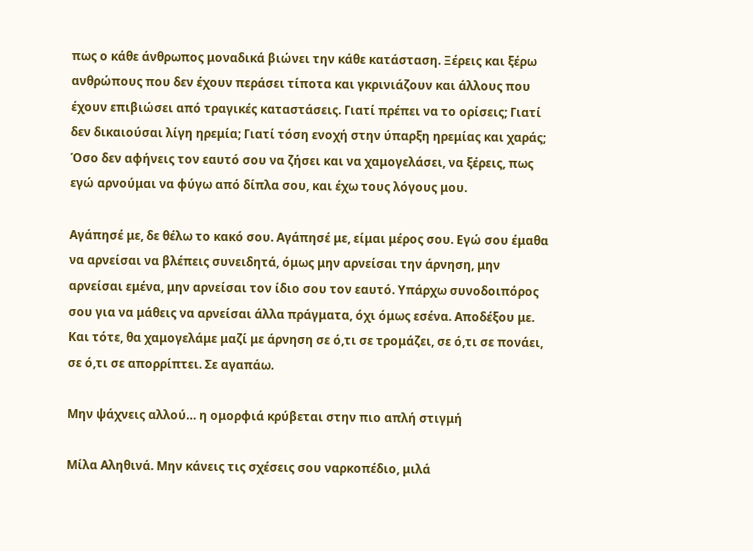πως ο κάθε άνθρωπος μοναδικά βιώνει την κάθε κατάσταση. Ξέρεις και ξέρω ανθρώπους που δεν έχουν περάσει τίποτα και γκρινιάζουν και άλλους που έχουν επιβιώσει από τραγικές καταστάσεις. Γιατί πρέπει να το ορίσεις; Γιατί δεν δικαιούσαι λίγη ηρεμία; Γιατί τόση ενοχή στην ύπαρξη ηρεμίας και χαράς; Όσο δεν αφήνεις τον εαυτό σου να ζήσει και να χαμογελάσει, να ξέρεις, πως εγώ αρνούμαι να φύγω από δίπλα σου, και έχω τους λόγους μου.

Αγάπησέ με, δε θέλω το κακό σου. Αγάπησέ με, είμαι μέρος σου. Εγώ σου έμαθα να αρνείσαι να βλέπεις συνειδητά, όμως μην αρνείσαι την άρνηση, μην αρνείσαι εμένα, μην αρνείσαι τον ίδιο σου τον εαυτό. Υπάρχω συνοδοιπόρος σου για να μάθεις να αρνείσαι άλλα πράγματα, όχι όμως εσένα. Αποδέξου με. Και τότε, θα χαμογελάμε μαζί με άρνηση σε ό,τι σε τρομάζει, σε ό,τι σε πονάει, σε ό,τι σε απορρίπτει. Σε αγαπάω.

Μην ψάχνεις αλλού… η ομορφιά κρύβεται στην πιο απλή στιγμή

Μίλα Αληθινά. Μην κάνεις τις σχέσεις σου ναρκοπέδιο, μιλά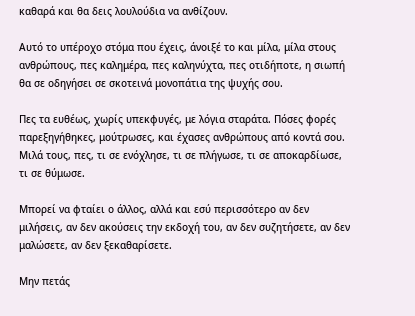καθαρά και θα δεις λουλούδια να ανθίζουν.

Αυτό το υπέροχο στόμα που έχεις, άνοιξέ το και μίλα, μίλα στους ανθρώπους, πες καλημέρα, πες καληνύχτα, πες οτιδήποτε, η σιωπή θα σε οδηγήσει σε σκοτεινά μονοπάτια της ψυχής σου.

Πες τα ευθέως, χωρίς υπεκφυγές, με λόγια σταράτα. Πόσες φορές παρεξηγήθηκες, μούτρωσες, και έχασες ανθρώπους από κοντά σου. Μιλά τους, πες, τι σε ενόχλησε, τι σε πλήγωσε, τι σε αποκαρδίωσε, τι σε θύμωσε.

Μπορεί να φταίει ο άλλος, αλλά και εσύ περισσότερο αν δεν μιλήσεις, αν δεν ακούσεις την εκδοχή του, αν δεν συζητήσετε, αν δεν μαλώσετε, αν δεν ξεκαθαρίσετε.

Μην πετάς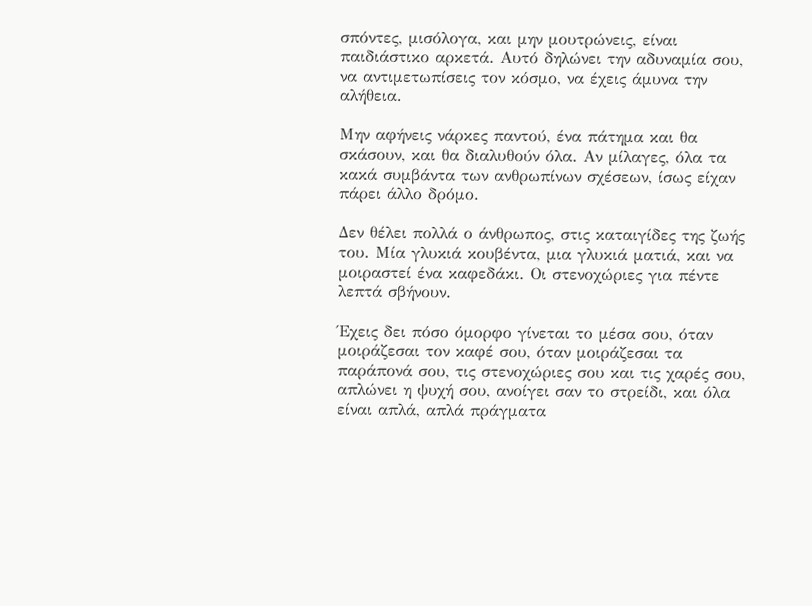σπόντες, μισόλογα, και μην μουτρώνεις, είναι παιδιάστικο αρκετά. Αυτό δηλώνει την αδυναμία σου, να αντιμετωπίσεις τον κόσμο, να έχεις άμυνα την αλήθεια.

Μην αφήνεις νάρκες παντού, ένα πάτημα και θα σκάσουν, και θα διαλυθούν όλα. Αν μίλαγες, όλα τα κακά συμβάντα των ανθρωπίνων σχέσεων, ίσως είχαν πάρει άλλο δρόμο.

Δεν θέλει πολλά ο άνθρωπος, στις καταιγίδες της ζωής του. Μία γλυκιά κουβέντα, μια γλυκιά ματιά, και να μοιραστεί ένα καφεδάκι. Οι στενοχώριες για πέντε λεπτά σβήνουν.

Έχεις δει πόσο όμορφο γίνεται το μέσα σου, όταν μοιράζεσαι τον καφέ σου, όταν μοιράζεσαι τα παράπονά σου, τις στενοχώριες σου και τις χαρές σου, απλώνει η ψυχή σου, ανοίγει σαν το στρείδι, και όλα είναι απλά, απλά πράγματα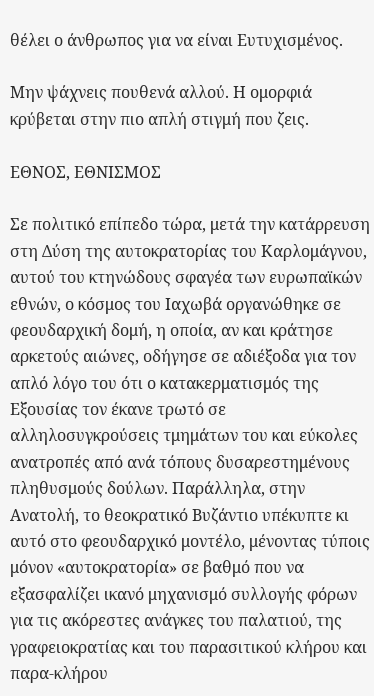θέλει ο άνθρωπος για να είναι Ευτυχισμένος.

Μην ψάχνεις πουθενά αλλού. Η ομορφιά κρύβεται στην πιο απλή στιγμή που ζεις.

ΕΘΝΟΣ, ΕΘΝΙΣΜΟΣ

Σε πολιτικό επίπεδο τώρα, μετά την κατάρρευση στη Δύση της αυτοκρατορίας του Καρλομάγνου, αυτού του κτηνώδους σφαγέα των ευρωπαϊκών εθνών, ο κόσμος του Ιαχωβά οργανώθηκε σε φεουδαρχική δομή, η οποία, αν και κράτησε αρκετούς αιώνες, οδήγησε σε αδιέξοδα για τον απλό λόγο του ότι ο κατακερματισμός της Εξουσίας τον έκανε τρωτό σε αλληλοσυγκρούσεις τμημάτων του και εύκολες ανατροπές από ανά τόπους δυσαρεστημένους πληθυσμούς δούλων. Παράλληλα, στην Ανατολή, το θεοκρατικό Βυζάντιο υπέκυπτε κι αυτό στο φεουδαρχικό μοντέλο, μένοντας τύποις μόνον «αυτοκρατορία» σε βαθμό που να εξασφαλίζει ικανό μηχανισμό συλλογής φόρων για τις ακόρεστες ανάγκες του παλατιού, της γραφειοκρατίας και του παρασιτικού κλήρου και παρα-κλήρου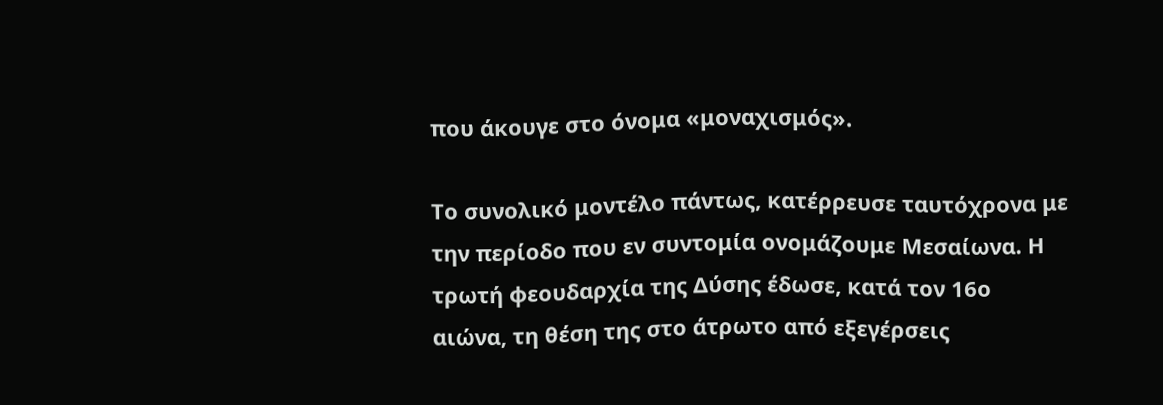που άκουγε στο όνομα «μοναχισμός».

Το συνολικό μοντέλο πάντως, κατέρρευσε ταυτόχρονα με την περίοδο που εν συντομία ονομάζουμε Μεσαίωνα. Η τρωτή φεουδαρχία της Δύσης έδωσε, κατά τον 16ο αιώνα, τη θέση της στο άτρωτο από εξεγέρσεις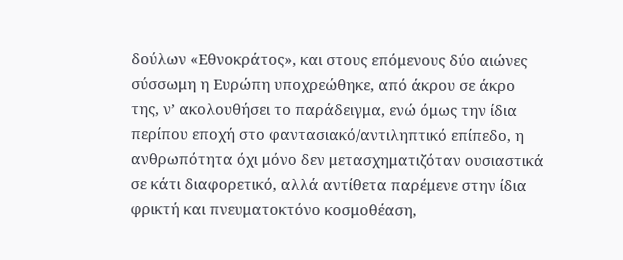δούλων «Εθνοκράτος», και στους επόμενους δύο αιώνες σύσσωμη η Ευρώπη υποχρεώθηκε, από άκρου σε άκρο της, ν’ ακολουθήσει το παράδειγμα, ενώ όμως την ίδια περίπου εποχή στο φαντασιακό/αντιληπτικό επίπεδο, η ανθρωπότητα όχι μόνο δεν μετασχηματιζόταν ουσιαστικά σε κάτι διαφορετικό, αλλά αντίθετα παρέμενε στην ίδια φρικτή και πνευματοκτόνο κοσμοθέαση,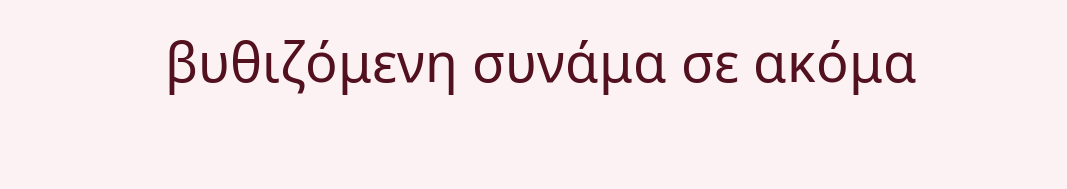βυθιζόμενη συνάμα σε ακόμα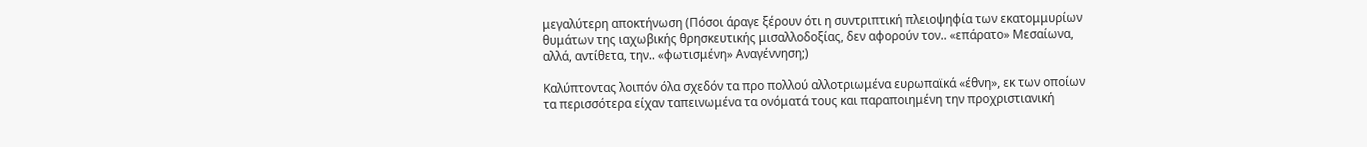μεγαλύτερη αποκτήνωση (Πόσοι άραγε ξέρουν ότι η συντριπτική πλειοψηφία των εκατομμυρίων θυμάτων της ιαχωβικής θρησκευτικής μισαλλοδοξίας, δεν αφορούν τον.. «επάρατο» Μεσαίωνα, αλλά, αντίθετα, την.. «φωτισμένη» Αναγέννηση;)

Καλύπτοντας λοιπόν όλα σχεδόν τα προ πολλού αλλοτριωμένα ευρωπαϊκά «έθνη», εκ των οποίων τα περισσότερα είχαν ταπεινωμένα τα ονόματά τους και παραποιημένη την προχριστιανική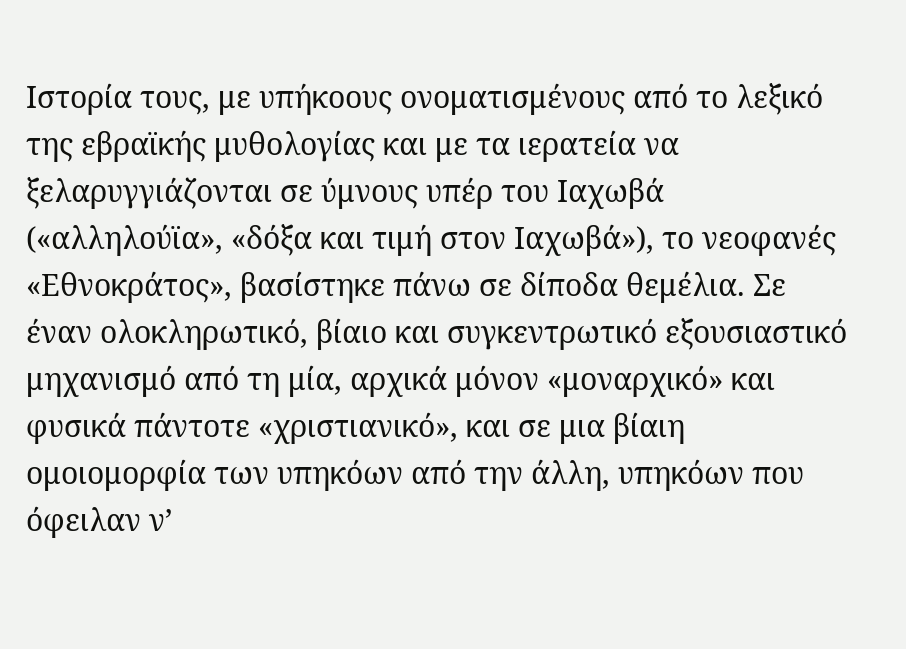Ιστορία τους, με υπήκοους ονοματισμένους από το λεξικό της εβραϊκής μυθολογίας και με τα ιερατεία να ξελαρυγγιάζονται σε ύμνους υπέρ του Ιαχωβά («αλληλούϊα», «δόξα και τιμή στον Ιαχωβά»), το νεοφανές «Εθνοκράτος», βασίστηκε πάνω σε δίποδα θεμέλια. Σε έναν ολοκληρωτικό, βίαιο και συγκεντρωτικό εξουσιαστικό μηχανισμό από τη μία, αρχικά μόνον «μοναρχικό» και φυσικά πάντοτε «χριστιανικό», και σε μια βίαιη ομοιομορφία των υπηκόων από την άλλη, υπηκόων που όφειλαν ν’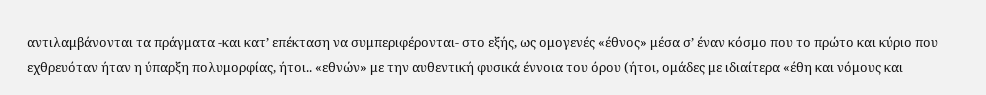αντιλαμβάνονται τα πράγματα -και κατ’ επέκταση να συμπεριφέρονται- στο εξής, ως ομογενές «έθνος» μέσα σ’ έναν κόσμο που το πρώτο και κύριο που εχθρευόταν ήταν η ύπαρξη πολυμορφίας, ήτοι.. «εθνών» με την αυθεντική φυσικά έννοια του όρου (ήτοι, ομάδες με ιδιαίτερα «έθη και νόμους και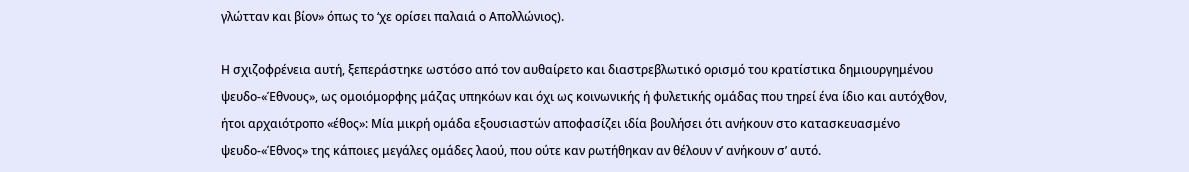γλώτταν και βίον» όπως το ‘χε ορίσει παλαιά ο Απολλώνιος).

Η σχιζοφρένεια αυτή, ξεπεράστηκε ωστόσο από τον αυθαίρετο και διαστρεβλωτικό ορισμό του κρατίστικα δημιουργημένου ψευδο-«Έθνους», ως ομοιόμορφης μάζας υπηκόων και όχι ως κοινωνικής ή φυλετικής ομάδας που τηρεί ένα ίδιο και αυτόχθον, ήτοι αρχαιότροπο «έθος»: Μία μικρή ομάδα εξουσιαστών αποφασίζει ιδία βουλήσει ότι ανήκουν στο κατασκευασμένο ψευδο-«Έθνος» της κάποιες μεγάλες ομάδες λαού, που ούτε καν ρωτήθηκαν αν θέλουν ν’ ανήκουν σ’ αυτό.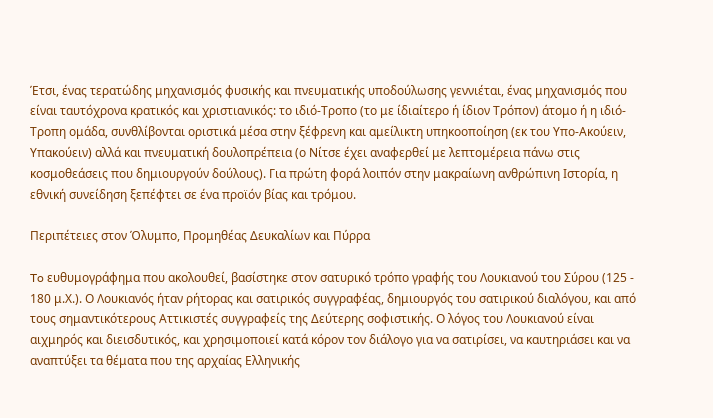Έτσι, ένας τερατώδης μηχανισμός φυσικής και πνευματικής υποδούλωσης γεννιέται, ένας μηχανισμός που είναι ταυτόχρονα κρατικός και χριστιανικός: το ιδιό-Τροπο (το με ίδιαίτερο ή ίδιον Τρόπον) άτομο ή η ιδιό-Τροπη ομάδα, συνθλίβονται οριστικά μέσα στην ξέφρενη και αμείλικτη υπηκοοποίηση (εκ του Υπο-Ακούειν, Υπακούειν) αλλά και πνευματική δουλοπρέπεια (ο Νίτσε έχει αναφερθεί με λεπτομέρεια πάνω στις κοσμοθεάσεις που δημιουργούν δούλους). Για πρώτη φορά λοιπόν στην μακραίωνη ανθρώπινη Ιστορία, η εθνική συνείδηση ξεπέφτει σε ένα προϊόν βίας και τρόμου.

Περιπέτειες στον Όλυμπο, Προμηθέας Δευκαλίων και Πύρρα

To ευθυμογράφημα που ακολουθεί, βασίστηκε στον σατυρικό τρόπο γραφής του Λουκιανού του Σύρου (125 - 180 μ.Χ.). Ο Λουκιανός ήταν ρήτορας και σατιρικός συγγραφέας, δημιουργός του σατιρικού διαλόγου, και από τους σημαντικότερους Αττικιστές συγγραφείς της Δεύτερης σοφιστικής. Ο λόγος του Λουκιανού είναι αιχμηρός και διεισδυτικός, και χρησιμοποιεί κατά κόρον τον διάλογο για να σατιρίσει, να καυτηριάσει και να αναπτύξει τα θέματα που της αρχαίας Ελληνικής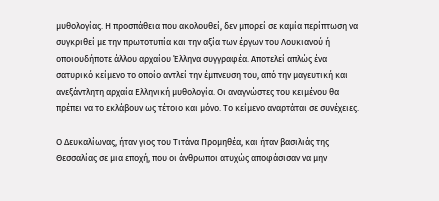μυθολογίας. Η προσπάθεια που ακολουθεί, δεν μπορεί σε καμία περίπτωση να συγκριθεί με την πρωτοτυπία και την αξία των έργων του Λουκιανού ή οποιουδήποτε άλλου αρχαίου Έλληνα συγγραφέα. Αποτελεί απλώς ένα σατυρικό κείμενο το οποίο αντλεί την έμπνευση του, από την μαγευτική και ανεξάντλητη αρχαία Ελληνική μυθολογία. Οι αναγνώστες του κειμένου θα πρέπει να το εκλάβουν ως τέτοιο και μόνο. Το κείμενο αναρτάται σε συνέχειες.

Ο Δευκαλίωνας, ήταν γιος του Τιτάνα Προμηθέα, και ήταν βασιλιάς της Θεσσαλίας σε μια εποχή, που οι άνθρωποι ατυχώς αποφάσισαν να μην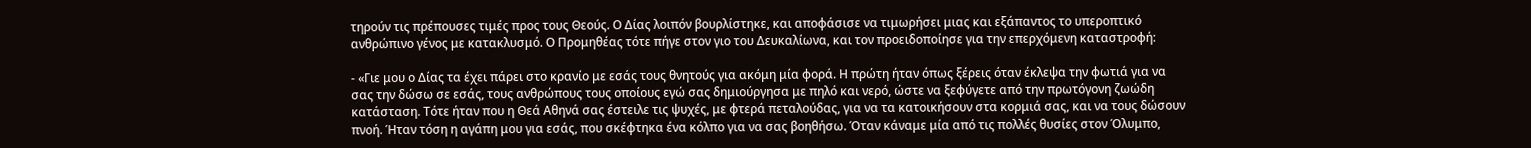τηρούν τις πρέπουσες τιμές προς τους Θεούς. Ο Δίας λοιπόν βουρλίστηκε, και αποφάσισε να τιμωρήσει μιας και εξάπαντος το υπεροπτικό ανθρώπινο γένος με κατακλυσμό. Ο Προμηθέας τότε πήγε στον γιο του Δευκαλίωνα, και τον προειδοποίησε για την επερχόμενη καταστροφή:

- «Γιε μου ο Δίας τα έχει πάρει στο κρανίο με εσάς τους θνητούς για ακόμη μία φορά. Η πρώτη ήταν όπως ξέρεις όταν έκλεψα την φωτιά για να σας την δώσω σε εσάς, τους ανθρώπους τους οποίους εγώ σας δημιούργησα με πηλό και νερό, ώστε να ξεφύγετε από την πρωτόγονη ζωώδη κατάσταση. Τότε ήταν που η Θεά Αθηνά σας έστειλε τις ψυχές, με φτερά πεταλούδας, για να τα κατοικήσουν στα κορμιά σας, και να τους δώσουν πνοή. Ήταν τόση η αγάπη μου για εσάς, που σκέφτηκα ένα κόλπο για να σας βοηθήσω. Όταν κάναμε μία από τις πολλές θυσίες στον Όλυμπο,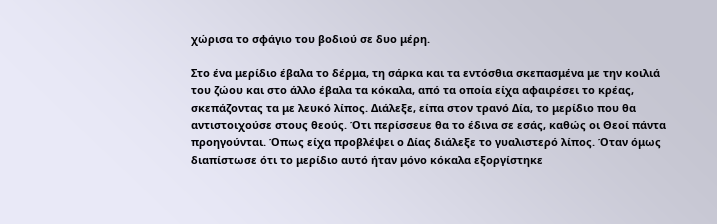χώρισα το σφάγιο του βοδιού σε δυο μέρη.

Στο ένα μερίδιο έβαλα το δέρμα, τη σάρκα και τα εντόσθια σκεπασμένα με την κοιλιά του ζώου και στο άλλο έβαλα τα κόκαλα, από τα οποία είχα αφαιρέσει το κρέας, σκεπάζοντας τα με λευκό λίπος. Διάλεξε, είπα στον τρανό Δία, το μερίδιο που θα αντιστοιχούσε στους θεούς. Ότι περίσσευε θα το έδινα σε εσάς, καθώς οι Θεοί πάντα προηγούνται. Όπως είχα προβλέψει ο Δίας διάλεξε το γυαλιστερό λίπος. Όταν όμως διαπίστωσε ότι το μερίδιο αυτό ήταν μόνο κόκαλα εξοργίστηκε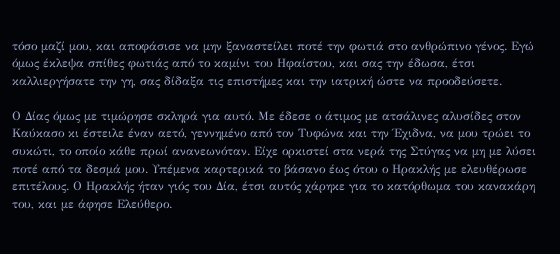τόσο μαζί μου, και αποφάσισε να μην ξαναστείλει ποτέ την φωτιά στο ανθρώπινο γένος. Εγώ όμως έκλεψα σπίθες φωτιάς από το καμίνι του Ηφαίστου, και σας την έδωσα, έτσι καλλιεργήσατε την γη, σας δίδαξα τις επιστήμες και την ιατρική ώστε να προοδεύσετε.

Ο Δίας όμως με τιμώρησε σκληρά για αυτό. Με έδεσε ο άτιμος με ατσάλινες αλυσίδες στον Καύκασο κι έστειλε έναν αετό, γεννημένο από τον Τυφώνα και την Έχιδνα, να μου τρώει το συκώτι, το οποίο κάθε πρωί ανανεωνόταν. Είχε ορκιστεί στα νερά της Στύγας να μη με λύσει ποτέ από τα δεσμά μου. Υπέμενα καρτερικά το βάσανο έως ότου ο Ηρακλής με ελευθέρωσε επιτέλους. Ο Ηρακλής ήταν γιός του Δία, έτσι αυτός χάρηκε για το κατόρθωμα του κανακάρη του, και με άφησε Ελεύθερο.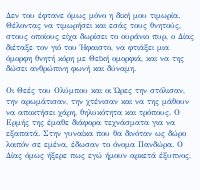Δεν του έφτανε όμως μόνο η δική μου τιμωρία. Θέλοντας να τιμωρήσει και εσάς τους θνητούς, στους οποίους είχα δωρίσει το ουράνιο πυρ, ο Δίας διέταξε τον γιό του Ήφαιστο, να φτιάξει μια όμορφη θνητή κόρη με Θεϊκή ομορφιά, και να της δώσει ανθρώπινη φωνή και δύναμη.

Οι Θεές του Ολύμπου και οι Ώρες την στόλισαν, την αρωμάτισαν, την χτένισαν και να της μάθουν να αποκτήσει χάρη, θηλυκότητα και τρόπους. Ο Ερμής της έμαθε διάφορα τεχνάσματα για να εξαπατά. Στην γυναίκα που θα δινόταν ως δώρο λοιπόν σε εμένα, έδωσαν το όνομα Πανδώρα. Ο Δίας όμως ήξερε πως εγώ ήμουν αρκετά έξυπνος,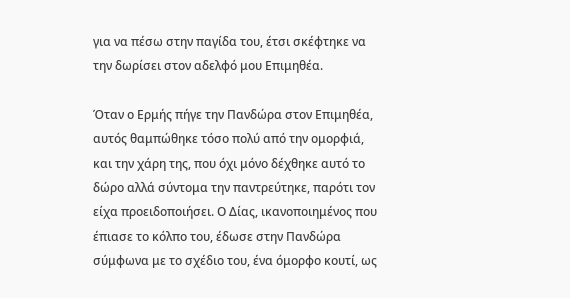για να πέσω στην παγίδα του, έτσι σκέφτηκε να την δωρίσει στον αδελφό μου Επιμηθέα.

Όταν ο Ερμής πήγε την Πανδώρα στον Επιμηθέα, αυτός θαμπώθηκε τόσο πολύ από την ομορφιά, και την χάρη της, που όχι μόνο δέχθηκε αυτό το δώρο αλλά σύντομα την παντρεύτηκε, παρότι τον είχα προειδοποιήσει. Ο Δίας, ικανοποιημένος που έπιασε το κόλπο του, έδωσε στην Πανδώρα σύμφωνα με το σχέδιο του, ένα όμορφο κουτί, ως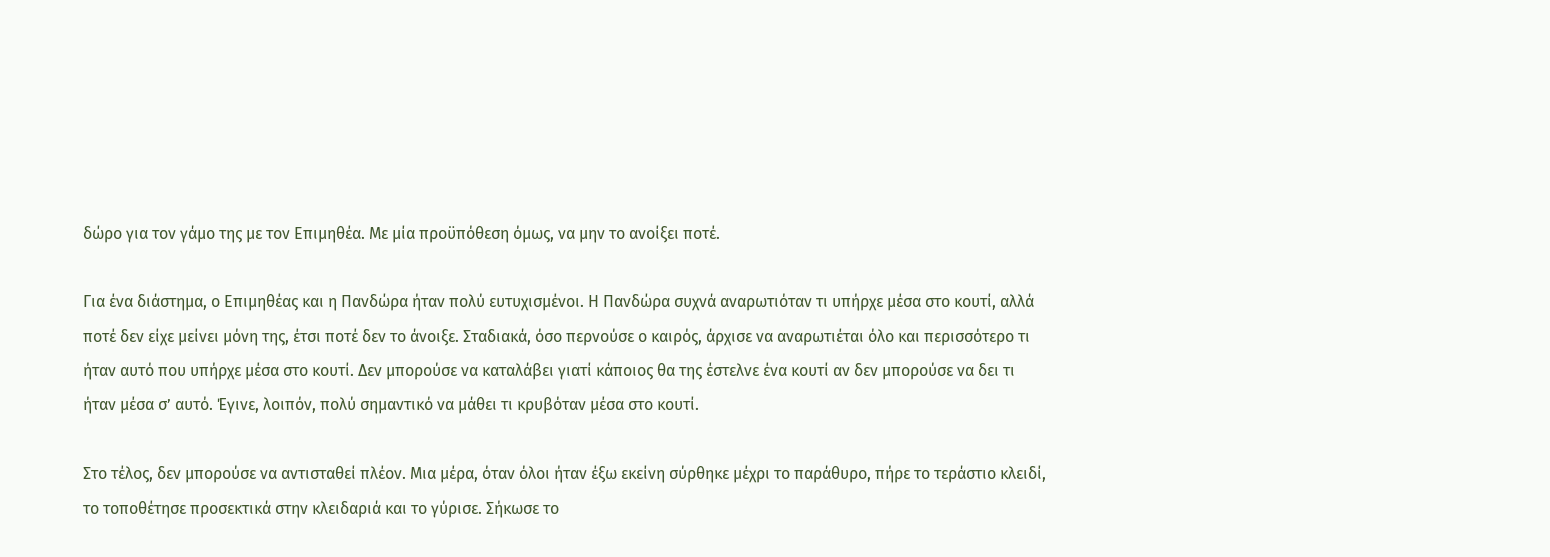δώρο για τον γάμο της με τον Επιμηθέα. Με μία προϋπόθεση όμως, να μην το ανοίξει ποτέ.

Για ένα διάστημα, ο Επιμηθέας και η Πανδώρα ήταν πολύ ευτυχισμένοι. Η Πανδώρα συχνά αναρωτιόταν τι υπήρχε μέσα στο κουτί, αλλά ποτέ δεν είχε μείνει μόνη της, έτσι ποτέ δεν το άνοιξε. Σταδιακά, όσο περνούσε ο καιρός, άρχισε να αναρωτιέται όλο και περισσότερο τι ήταν αυτό που υπήρχε μέσα στο κουτί. Δεν μπορούσε να καταλάβει γιατί κάποιος θα της έστελνε ένα κουτί αν δεν μπορούσε να δει τι ήταν μέσα σ’ αυτό. Έγινε, λοιπόν, πολύ σημαντικό να μάθει τι κρυβόταν μέσα στο κουτί.

Στο τέλος, δεν μπορούσε να αντισταθεί πλέον. Μια μέρα, όταν όλοι ήταν έξω εκείνη σύρθηκε μέχρι το παράθυρο, πήρε το τεράστιο κλειδί, το τοποθέτησε προσεκτικά στην κλειδαριά και το γύρισε. Σήκωσε το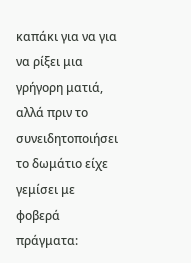καπάκι για να για να ρίξει μια γρήγορη ματιά, αλλά πριν το συνειδητοποιήσει το δωμάτιο είχε γεμίσει με φοβερά πράγματα: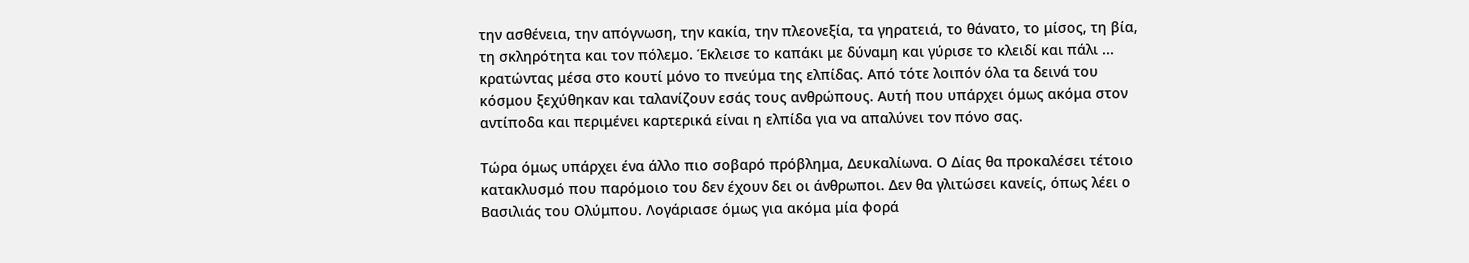την ασθένεια, την απόγνωση, την κακία, την πλεονεξία, τα γηρατειά, το θάνατο, το μίσος, τη βία, τη σκληρότητα και τον πόλεμο. Έκλεισε το καπάκι με δύναμη και γύρισε το κλειδί και πάλι ... κρατώντας μέσα στο κουτί μόνο το πνεύμα της ελπίδας. Από τότε λοιπόν όλα τα δεινά του κόσμου ξεχύθηκαν και ταλανίζουν εσάς τους ανθρώπους. Αυτή που υπάρχει όμως ακόμα στον αντίποδα και περιμένει καρτερικά είναι η ελπίδα για να απαλύνει τον πόνο σας.

Τώρα όμως υπάρχει ένα άλλο πιο σοβαρό πρόβλημα, Δευκαλίωνα. Ο Δίας θα προκαλέσει τέτοιο κατακλυσμό που παρόμοιο του δεν έχουν δει οι άνθρωποι. Δεν θα γλιτώσει κανείς, όπως λέει ο Βασιλιάς του Ολύμπου. Λογάριασε όμως για ακόμα μία φορά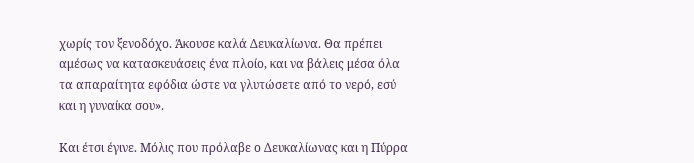χωρίς τον ξενοδόχο. Άκουσε καλά Δευκαλίωνα. Θα πρέπει αμέσως να κατασκευάσεις ένα πλοίο, και να βάλεις μέσα όλα τα απαραίτητα εφόδια ώστε να γλυτώσετε από το νερό, εσύ και η γυναίκα σου».

Και έτσι έγινε. Μόλις που πρόλαβε ο Δευκαλίωνας και η Πύρρα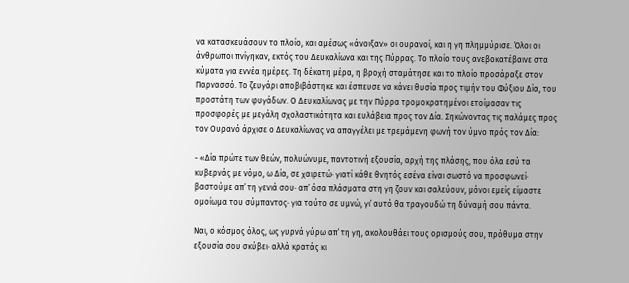να κατασκευάσουν το πλοίο, και αμέσως «άνοιξαν» οι ουρανοί, και η γη πλημμύρισε. Όλοι οι άνθρωποι πνίγηκαν, εκτός του Δευκαλίωνα και της Πύρρας. Το πλοίο τους ανεβοκατέβαινε στα κύματα για εννέα ημέρες. Τη δέκατη μέρα, η βροχή σταμάτησε και το πλοίο προσάραξε στον Παρνασσό. Το ζευγάρι αποβιβάστηκε και έσπευσε να κάνει θυσία προς τιμήν του Φύξιου Δία, του προστάτη των φυγάδων. Ο Δευκαλίωνας με την Πύρρα τρομοκρατημένοι ετοίμασαν τις προσφορές με μεγάλη σχολαστικότητα και ευλάβεια προς τον Δία. Σηκώνοντας τις παλάμες προς τον Ουρανό άρχισε ο Δευκαλίωνας να απαγγέλει με τρεμάμενη φωνή τον ύμνο πρός τον Δία:

- «Δία πρώτε των θεών, πολυώνυμε, παντοτινή εξουσία, αρχή της πλάσης, που όλα εσύ τα κυβερνάς με νόμο, ω Δία, σε χαιρετώ· γιατί κάθε θνητός εσένα είναι σωστό να προσφωνεί· βαστούμε απ᾽ τη γενιά σου· απ᾽ όσα πλάσματα στη γη ζουν και σαλεύουν, μόνοι εμείς είμαστε ομοίωμα του σύμπαντος· για τούτο σε υμνώ, γι᾽ αυτό θα τραγουδώ τη δύναμή σου πάντα.

Ναι, ο κόσμος όλος, ως γυρνά γύρω απ᾽ τη γη, ακολουθάει τους ορισμούς σου, πρόθυμα στην εξουσία σου σκύβει· αλλά κρατάς κι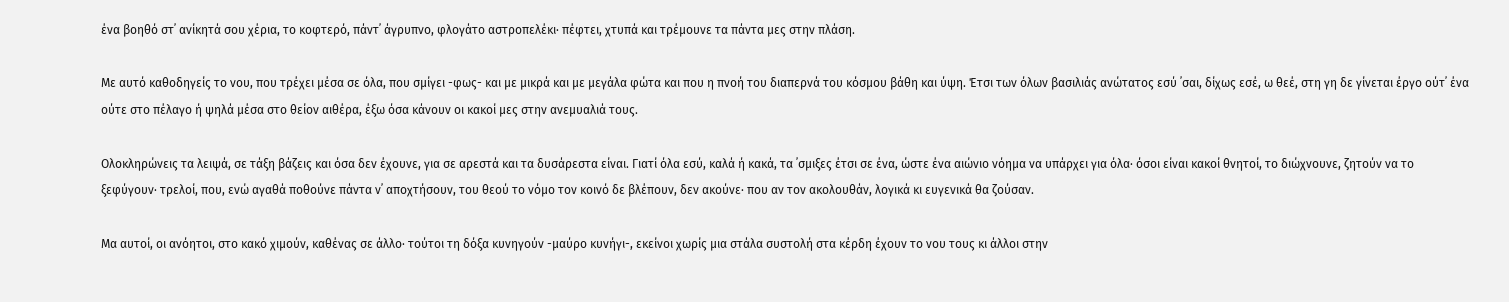ένα βοηθό στ᾽ ανίκητά σου χέρια, το κοφτερό, πάντ᾽ άγρυπνο, φλογάτο αστροπελέκι· πέφτει, χτυπά και τρέμουνε τα πάντα μες στην πλάση.

Με αυτό καθοδηγείς το νου, που τρέχει μέσα σε όλα, που σμίγει -φως- και με μικρά και με μεγάλα φώτα και που η πνοή του διαπερνά του κόσμου βάθη και ύψη. Έτσι των όλων βασιλιάς ανώτατος εσύ ᾽σαι, δίχως εσέ, ω θεέ, στη γη δε γίνεται έργο ούτ᾽ ένα ούτε στο πέλαγο ή ψηλά μέσα στο θείον αιθέρα, έξω όσα κάνουν οι κακοί μες στην ανεμυαλιά τους.

Ολοκληρώνεις τα λειψά, σε τάξη βάζεις και όσα δεν έχουνε, για σε αρεστά και τα δυσάρεστα είναι. Γιατί όλα εσύ, καλά ή κακά, τα ᾽σμιξες έτσι σε ένα, ώστε ένα αιώνιο νόημα να υπάρχει για όλα· όσοι είναι κακοί θνητοί, το διώχνουνε, ζητούν να το ξεφύγουν· τρελοί, που, ενώ αγαθά ποθούνε πάντα ν᾽ αποχτήσουν, του θεού το νόμο τον κοινό δε βλέπουν, δεν ακούνε· που αν τον ακολουθάν, λογικά κι ευγενικά θα ζούσαν.

Μα αυτοί, οι ανόητοι, στο κακό χιμούν, καθένας σε άλλο· τούτοι τη δόξα κυνηγούν -μαύρο κυνήγι-, εκείνοι χωρίς μια στάλα συστολή στα κέρδη έχουν το νου τους κι άλλοι στην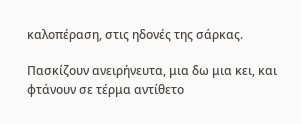καλοπέραση, στις ηδονές της σάρκας.

Πασκίζουν ανειρήνευτα, μια δω μια κει, και φτάνουν σε τέρμα αντίθετο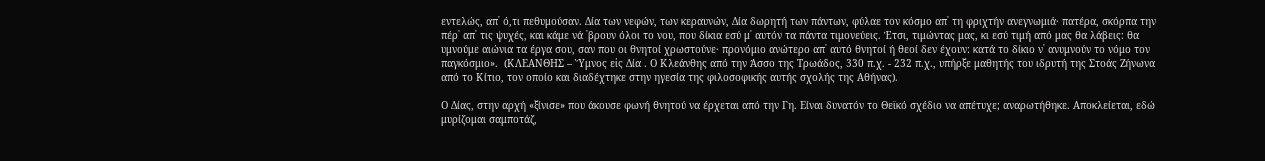εντελώς, απ᾽ ό,τι πεθυμούσαν. Δία των νεφών, των κεραυνών, Δία δωρητή των πάντων, φύλαε τον κόσμο απ᾽ τη φριχτήν ανεγνωμιά· πατέρα, σκόρπα την πέρ᾽ απ᾽ τις ψυχές, και κάμε νά ᾽βρουν όλοι το νου, που δίκια εσύ μ᾽ αυτόν τα πάντα τιμονεύεις. Έτσι, τιμώντας μας, κι εσύ τιμή από μας θα λάβεις: θα υμνούμε αιώνια τα έργα σου, σαν που οι θνητοί χρωστούνε· προνόμιο ανώτερο απ᾽ αυτό θνητοί ή θεοί δεν έχουν: κατά το δίκιο ν᾽ ανυμνούν το νόμο τον παγκόσμιο».  (ΚΛΕΑΝΘΗΣ – Ὕμνος εἰς Δία . Ο Κλεάνθης από την Άσσο της Τρωάδος, 330 π.χ. - 232 π.χ., υπήρξε μαθητής του ιδρυτή της Στοάς Ζήνωνα από το Κίτιο, τον οποίο και διαδέχτηκε στην ηγεσία της φιλοσοφικής αυτής σχολής της Αθήνας).

Ο Δίας, στην αρχή «ξίνισε» που άκουσε φωνή θνητού να έρχεται από την Γη. Είναι δυνατόν το Θεϊκό σχέδιο να απέτυχε; αναρωτήθηκε. Αποκλείεται, εδώ μυρίζομαι σαμποτάζ,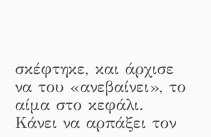σκέφτηκε, και άρχισε να του «ανεβαίνει», το αίμα στο κεφάλι. Κάνει να αρπάξει τον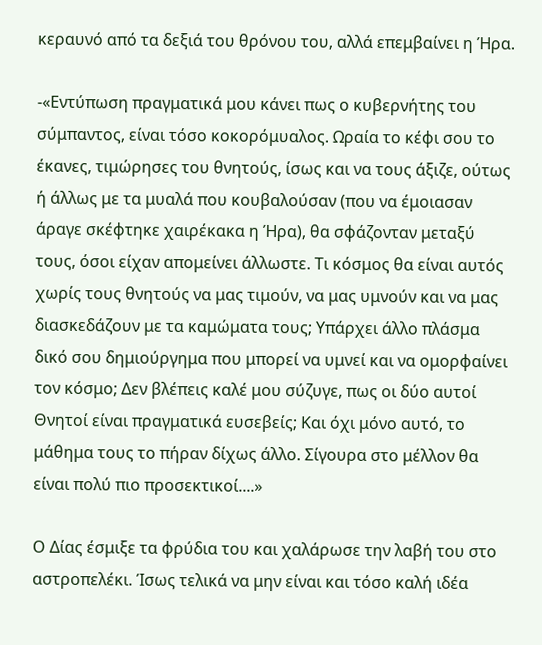κεραυνό από τα δεξιά του θρόνου του, αλλά επεμβαίνει η Ήρα.

-«Εντύπωση πραγματικά μου κάνει πως ο κυβερνήτης του σύμπαντος, είναι τόσο κοκορόμυαλος. Ωραία το κέφι σου το έκανες, τιμώρησες του θνητούς, ίσως και να τους άξιζε, ούτως ή άλλως με τα μυαλά που κουβαλούσαν (που να έμοιασαν άραγε σκέφτηκε χαιρέκακα η Ήρα), θα σφάζονταν μεταξύ τους, όσοι είχαν απομείνει άλλωστε. Τι κόσμος θα είναι αυτός χωρίς τους θνητούς να μας τιμούν, να μας υμνούν και να μας διασκεδάζουν με τα καμώματα τους; Υπάρχει άλλο πλάσμα δικό σου δημιούργημα που μπορεί να υμνεί και να ομορφαίνει τον κόσμο; Δεν βλέπεις καλέ μου σύζυγε, πως οι δύο αυτοί Θνητοί είναι πραγματικά ευσεβείς; Και όχι μόνο αυτό, το μάθημα τους το πήραν δίχως άλλο. Σίγουρα στο μέλλον θα είναι πολύ πιο προσεκτικοί....»

Ο Δίας έσμιξε τα φρύδια του και χαλάρωσε την λαβή του στο αστροπελέκι. Ίσως τελικά να μην είναι και τόσο καλή ιδέα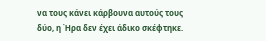να τους κάνει κάρβουνα αυτούς τους δύο, η Ήρα δεν έχει άδικο σκέφτηκε.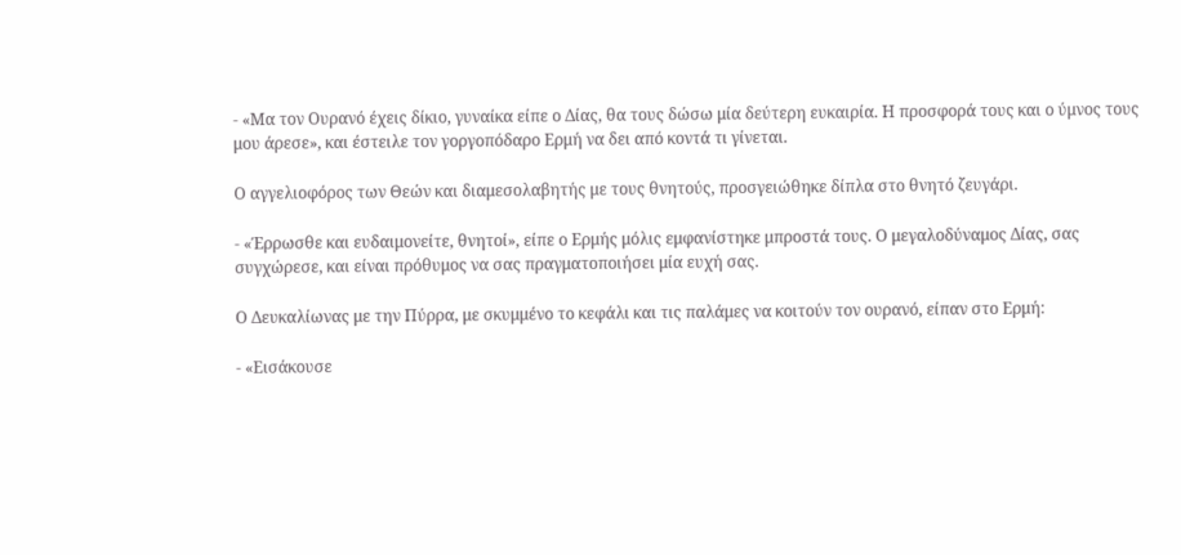- «Μα τον Ουρανό έχεις δίκιο, γυναίκα είπε ο Δίας, θα τους δώσω μία δεύτερη ευκαιρία. Η προσφορά τους και ο ύμνος τους μου άρεσε», και έστειλε τον γοργοπόδαρο Ερμή να δει από κοντά τι γίνεται.

Ο αγγελιοφόρος των Θεών και διαμεσολαβητής με τους θνητούς, προσγειώθηκε δίπλα στο θνητό ζευγάρι.

- «Έρρωσθε και ευδαιμονείτε, θνητοί», είπε ο Ερμής μόλις εμφανίστηκε μπροστά τους. Ο μεγαλοδύναμος Δίας, σας συγχώρεσε, και είναι πρόθυμος να σας πραγματοποιήσει μία ευχή σας.

Ο Δευκαλίωνας με την Πύρρα, με σκυμμένο το κεφάλι και τις παλάμες να κοιτούν τον ουρανό, είπαν στο Ερμή:

- «Εισάκουσε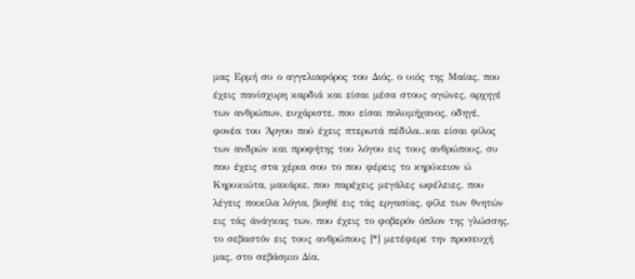μας Ερμή συ ο αγγελιαφόρος του Διός, ο υιός της Μαίας, που έχεις πανίσχυρη καρδιά και είσαι μέσα στους αγώνες, αρχηγέ των ανθρώπων, ευχάριστε, που είσαι πολυμήχανος, οδηγέ, φονέα του Άργου πού έχεις πτερωτά πέδιλα..και είσαι φίλος των ανδρών και προφήτης του λόγου εις τους ανθρώπους, συ που έχεις στα χέρια σου το που φέρεις το κηρύκειον ώ Κηρυκιώτα, μακάριε, που παρέχεις μεγάλες ωφέλειες, που λέγεις ποικίλα λόγια, βοηθέ εις τάς εργασίας, φίλε των θνητών εις τάς άνάγκας των, που έχεις το φοβερόν όπλον της γλώσσης, το σεβαστόν εις τους ανθρώπους [*] μετέφερε την προσευχή μας, στο σεβάσμιο Δία.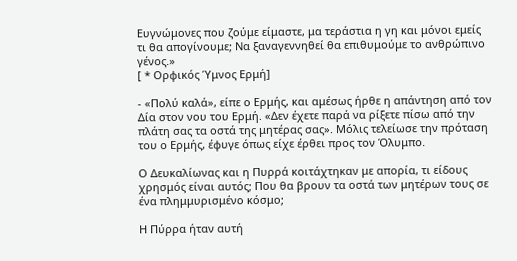Ευγνώμονες που ζούμε είμαστε, μα τεράστια η γη και μόνοι εμείς τι θα απογίνουμε; Nα ξαναγεννηθεί θα επιθυμούμε το ανθρώπινο γένος.»
[ * Ορφικός Ύμνος Ερμή]

- «Πολύ καλά», είπε ο Ερμής, και αμέσως ήρθε η απάντηση από τον Δία στον νου του Ερμή. «Δεν έχετε παρά να ρίξετε πίσω από την πλάτη σας τα οστά της μητέρας σας». Μόλις τελείωσε την πρόταση του ο Ερμής, έφυγε όπως είχε έρθει προς τον Όλυμπο.

Ο Δευκαλίωνας και η Πυρρά κοιτάχτηκαν με απορία, τι είδους χρησμός είναι αυτός; Που θα βρουν τα οστά των μητέρων τους σε ένα πλημμυρισμένο κόσμο;

Η Πύρρα ήταν αυτή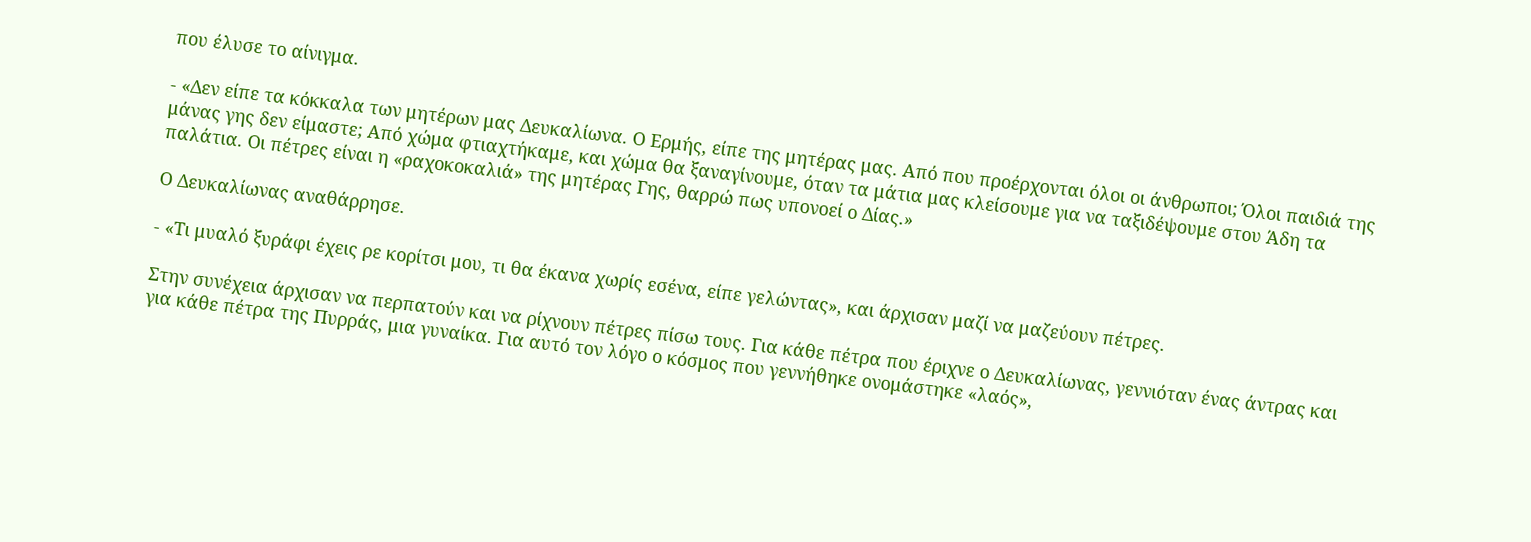που έλυσε το αίνιγμα.

- «Δεν είπε τα κόκκαλα των μητέρων μας Δευκαλίωνα. Ο Ερμής, είπε της μητέρας μας. Από που προέρχονται όλοι οι άνθρωποι; Όλοι παιδιά της μάνας γης δεν είμαστε; Από χώμα φτιαχτήκαμε, και χώμα θα ξαναγίνουμε, όταν τα μάτια μας κλείσουμε για να ταξιδέψουμε στου Άδη τα παλάτια. Οι πέτρες είναι η «ραχοκοκαλιά» της μητέρας Γης, θαρρώ πως υπονοεί ο Δίας.»

Ο Δευκαλίωνας αναθάρρησε.

- «Τι μυαλό ξυράφι έχεις ρε κορίτσι μου, τι θα έκανα χωρίς εσένα, είπε γελώντας», και άρχισαν μαζί να μαζεύουν πέτρες.

Στην συνέχεια άρχισαν να περπατούν και να ρίχνουν πέτρες πίσω τους. Για κάθε πέτρα που έριχνε ο Δευκαλίωνας, γεννιόταν ένας άντρας και για κάθε πέτρα της Πυρράς, μια γυναίκα. Για αυτό τον λόγο ο κόσμος που γεννήθηκε ονομάστηκε «λαός»,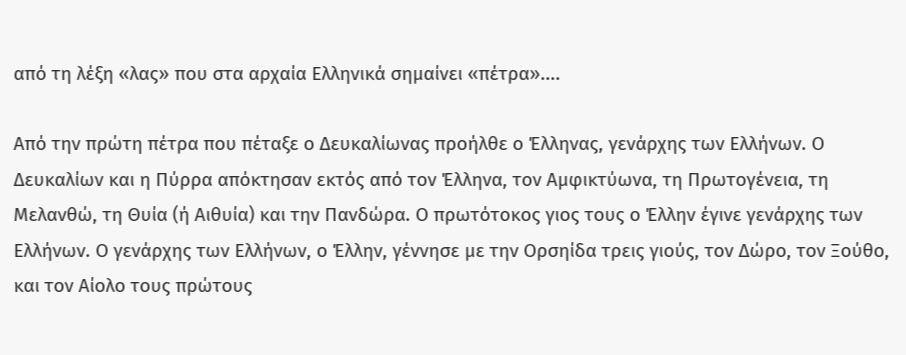από τη λέξη «λας» που στα αρχαία Ελληνικά σημαίνει «πέτρα»....

Από την πρώτη πέτρα που πέταξε ο Δευκαλίωνας προήλθε ο Έλληνας, γενάρχης των Ελλήνων. Ο Δευκαλίων και η Πύρρα απόκτησαν εκτός από τον Έλληνα, τον Αμφικτύωνα, τη Πρωτογένεια, τη Μελανθώ, τη Θυία (ή Αιθυία) και την Πανδώρα. Ο πρωτότοκος γιος τους ο Έλλην έγινε γενάρχης των Ελλήνων. Ο γενάρχης των Ελλήνων, ο Έλλην, γέννησε με την Ορσηίδα τρεις γιούς, τον Δώρο, τον Ξούθο, και τον Αίολο τους πρώτους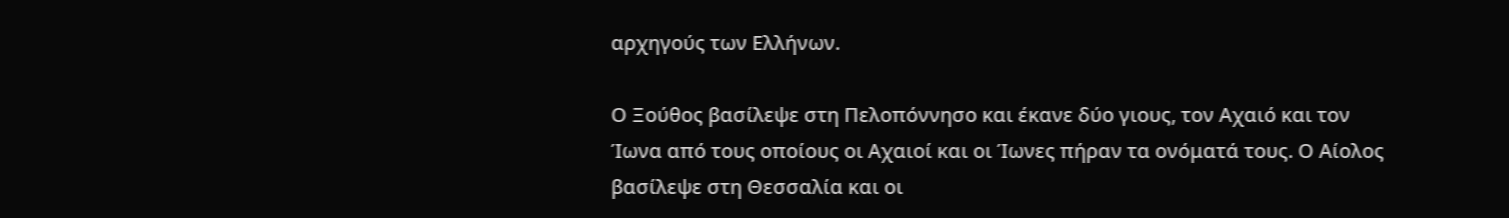αρχηγούς των Ελλήνων.

Ο Ξούθος βασίλεψε στη Πελοπόννησο και έκανε δύο γιους, τον Αχαιό και τον Ίωνα από τους οποίους οι Αχαιοί και οι Ίωνες πήραν τα ονόματά τους. Ο Αίολος βασίλεψε στη Θεσσαλία και οι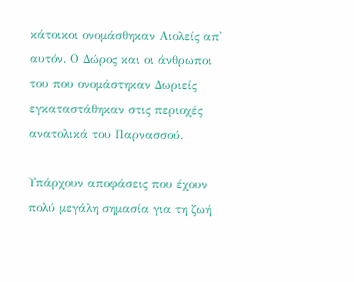κάτοικοι ονομάσθηκαν Αιολείς απ' αυτόν. Ο Δώρος και οι άνθρωποι του που ονομάστηκαν Δωριείς εγκαταστάθηκαν στις περιοχές ανατολικά του Παρνασσού.

Υπάρχουν αποφάσεις που έχουν πολύ μεγάλη σημασία για τη ζωή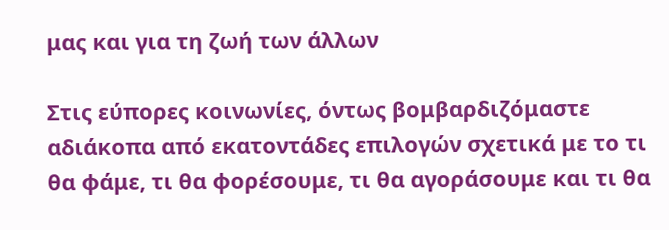μας και για τη ζωή των άλλων

Στις εύπορες κοινωνίες, όντως βομβαρδιζόμαστε αδιάκοπα από εκατοντάδες επιλογών σχετικά με το τι θα φάμε, τι θα φορέσουμε, τι θα αγοράσουμε και τι θα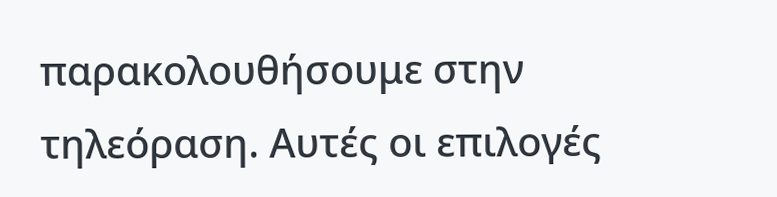παρακολουθήσουμε στην τηλεόραση. Αυτές οι επιλογές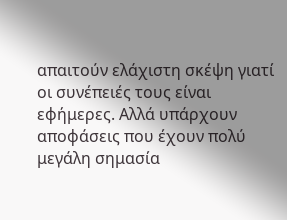απαιτούν ελάχιστη σκέψη γιατί οι συνέπειές τους είναι εφήμερες. Αλλά υπάρχουν αποφάσεις που έχουν πολύ μεγάλη σημασία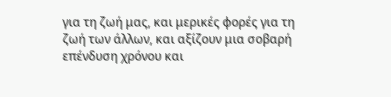για τη ζωή μας, και μερικές φορές για τη ζωή των άλλων, και αξίζουν μια σοβαρή επένδυση χρόνου και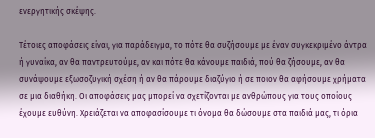ενεργητικής σκέψης.

Τέτοιες αποφάσεις είναι, για παράδειγμα, το πότε θα συζήσουμε με έναν συγκεκριμένο άντρα ή γυναίκα, αν θα παντρευτούμε, αν και πότε θα κάνουμε παιδιά, πού θα ζήσουμε, αν θα συνάψουμε εξωσοζυγική σχέση ή αν θα πάρουμε διαζύγιο ή σε ποιον θα αφήσουμε χρήματα σε μια διαθήκη. Οι αποφάσεις μας μπορεί να σχετίζονται με ανθρώπους για τους οποίους έχουμε ευθύνη. Χρειάζεται να αποφασίσουμε τι όνομα θα δώσουμε στα παιδιά μας, τι όρια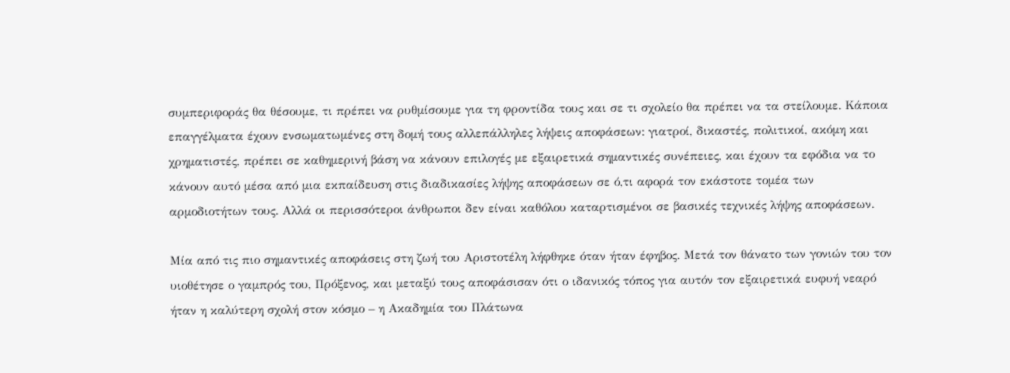συμπεριφοράς θα θέσουμε, τι πρέπει να ρυθμίσουμε για τη φροντίδα τους και σε τι σχολείο θα πρέπει να τα στείλουμε. Κάποια επαγγέλματα έχουν ενσωματωμένες στη δομή τους αλλεπάλληλες λήψεις αποφάσεων: γιατροί, δικαστές, πολιτικοί, ακόμη και χρηματιστές, πρέπει σε καθημερινή βάση να κάνουν επιλογές με εξαιρετικά σημαντικές συνέπειες, και έχουν τα εφόδια να το κάνουν αυτό μέσα από μια εκπαίδευση στις διαδικασίες λήψης αποφάσεων σε ό,τι αφορά τον εκάστοτε τομέα των αρμοδιοτήτων τους. Αλλά οι περισσότεροι άνθρωποι δεν είναι καθόλου καταρτισμένοι σε βασικές τεχνικές λήψης αποφάσεων.

Μία από τις πιο σημαντικές αποφάσεις στη ζωή του Αριστοτέλη λήφθηκε όταν ήταν έφηβος. Μετά τον θάνατο των γονιών του τον υιοθέτησε ο γαμπρός του, Πρόξενος, και μεταξύ τους αποφάσισαν ότι ο ιδανικός τόπος για αυτόν τον εξαιρετικά ευφυή νεαρό ήταν η καλύτερη σχολή στον κόσμο – η Ακαδημία του Πλάτωνα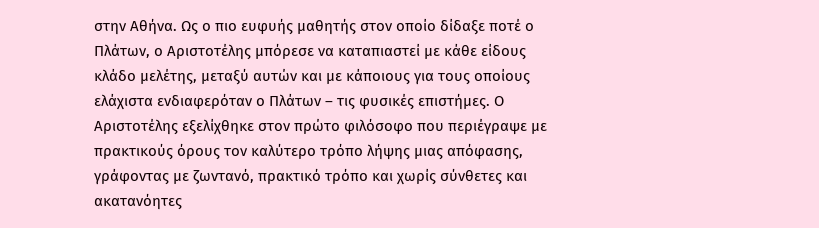στην Αθήνα. Ως ο πιο ευφυής μαθητής στον οποίο δίδαξε ποτέ ο Πλάτων, ο Αριστοτέλης μπόρεσε να καταπιαστεί με κάθε είδους κλάδο μελέτης, μεταξύ αυτών και με κάποιους για τους οποίους ελάχιστα ενδιαφερόταν ο Πλάτων – τις φυσικές επιστήμες. Ο Αριστοτέλης εξελίχθηκε στον πρώτο φιλόσοφο που περιέγραψε με πρακτικούς όρους τον καλύτερο τρόπο λήψης μιας απόφασης, γράφοντας με ζωντανό, πρακτικό τρόπο και χωρίς σύνθετες και ακατανόητες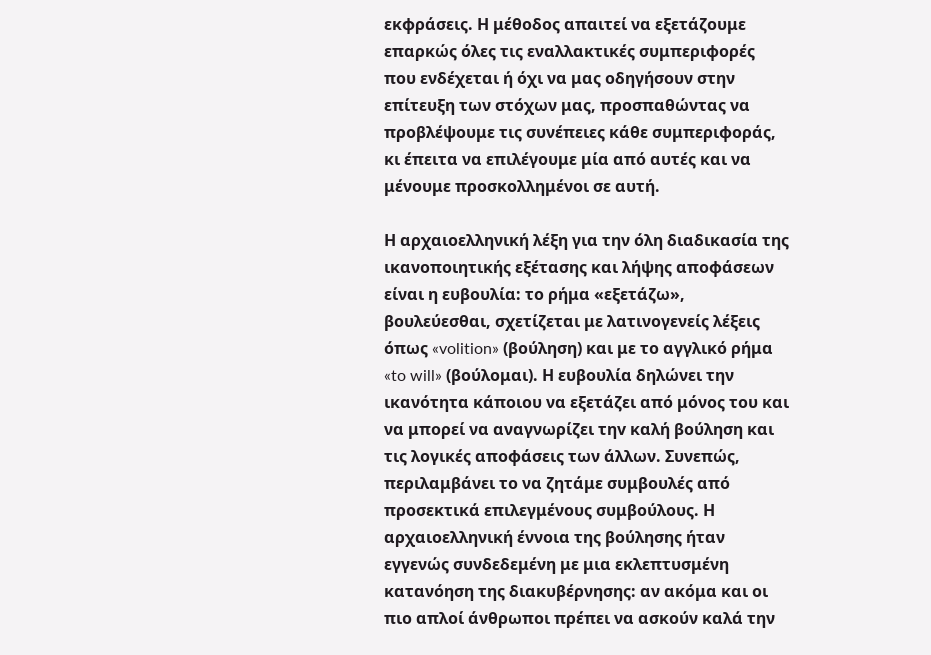εκφράσεις. Η μέθοδος απαιτεί να εξετάζουμε επαρκώς όλες τις εναλλακτικές συμπεριφορές που ενδέχεται ή όχι να μας οδηγήσουν στην επίτευξη των στόχων μας, προσπαθώντας να προβλέψουμε τις συνέπειες κάθε συμπεριφοράς, κι έπειτα να επιλέγουμε μία από αυτές και να μένουμε προσκολλημένοι σε αυτή.

Η αρχαιοελληνική λέξη για την όλη διαδικασία της ικανοποιητικής εξέτασης και λήψης αποφάσεων είναι η ευβουλία: το ρήμα «εξετάζω», βουλεύεσθαι, σχετίζεται με λατινογενείς λέξεις όπως «volition» (βούληση) και με το αγγλικό ρήμα «to will» (βούλομαι). Η ευβουλία δηλώνει την ικανότητα κάποιου να εξετάζει από μόνος του και να μπορεί να αναγνωρίζει τηv καλή βούληση και τις λογικές αποφάσεις των άλλων. Συνεπώς, περιλαμβάνει το να ζητάμε συμβουλές από προσεκτικά επιλεγμένους συμβούλους. Η αρχαιοελληνική έννοια της βούλησης ήταν εγγενώς συνδεδεμένη με μια εκλεπτυσμένη κατανόηση της διακυβέρνησης: αν ακόμα και οι πιο απλοί άνθρωποι πρέπει να ασκούν καλά την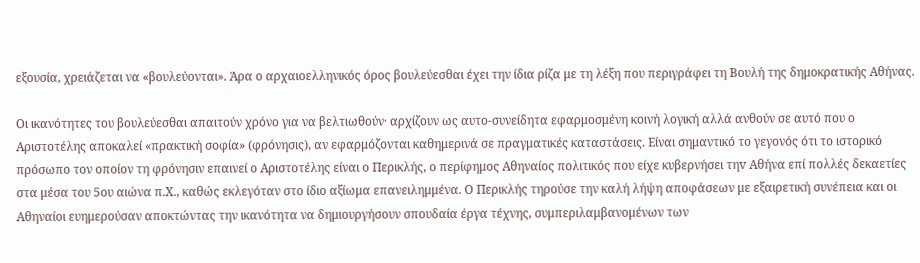εξουσία, χρειάζεται να «βουλεύονται». Άρα ο αρχαιοελληνικός όρος βουλεύεσθαι έχει την ίδια ρίζα με τη λέξη που περιγράφει τη Βουλή της δημοκρατικής Αθήνας.

Οι ικανότητες του βουλεύεσθαι απαιτούν χρόνο για να βελτιωθούν· αρχίζουν ως αυτο-συνείδητα εφαρμοσμένη κοινή λογική αλλά ανθούν σε αυτό που ο Αριστοτέλης αποκαλεί «πρακτική σοφία» (φρόνησις), αν εφαρμόζονται καθημερινά σε πραγματικές καταστάσεις. Είναι σημαντικό το γεγονός ότι το ιστορικό πρόσωπο τον οποίον τη φρόνησιν επαινεί ο Αριστοτέλης είναι ο Περικλής, ο περίφημος Αθηναίος πολιτικός που είχε κυβερνήσει τηv Αθήνα επί πολλές δεκαετίες στα μέσα του 5ου αιώνα π.Χ., καθώς εκλεγόταν στο ίδιο αξίωμα επανειλημμένα. Ο Περικλής τηρούσε την καλή λήψη αποφάσεων με εξαιρετική συνέπεια και οι Αθηναίοι ευημερούσαν αποκτώντας την ικανότητα να δημιουργήσουν σπουδαία έργα τέχνης, συμπεριλαμβανομένων των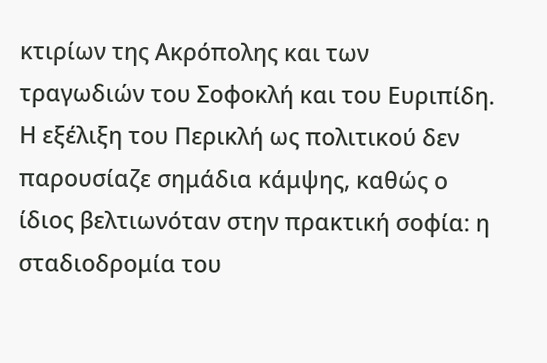κτιρίων της Ακρόπολης και των τραγωδιών του Σοφοκλή και του Ευριπίδη. Η εξέλιξη του Περικλή ως πολιτικού δεν παρουσίαζε σημάδια κάμψης, καθώς ο ίδιος βελτιωνόταν στην πρακτική σοφία: η σταδιοδρομία του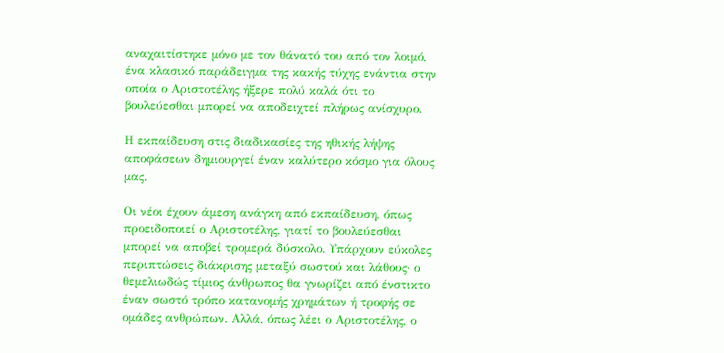αναχαιτίστηκε μόνο με τον θάνατό του από τον λοιμό, ένα κλασικό παράδειγμα της κακής τύχης ενάντια στην οποία ο Αριστοτέλης ήξερε πολύ καλά ότι το βουλεύεσθαι μπορεί να αποδειχτεί πλήρως ανίσχυρο.

Η εκπαίδευση στις διαδικασίες της ηθικής λήψης αποφάσεων δημιουργεί έναν καλύτερο κόσμο για όλους μας.

Οι νέοι έχουν άμεση ανάγκη από εκπαίδευση, όπως προειδοποιεί ο Αριστοτέλης, γιατί το βουλεύεσθαι μπορεί να αποβεί τρομερά δύσκολο. Υπάρχουν εύκολες περιπτώσεις διάκρισης μεταξύ σωστού και λάθους· ο θεμελιωδώς τίμιος άνθρωπος θα γνωρίζει από ένστικτο έναν σωστό τρόπο κατανομής χρημάτων ή τροφής σε ομάδες ανθρώπων. Αλλά, όπως λέει ο Αριστοτέλης, ο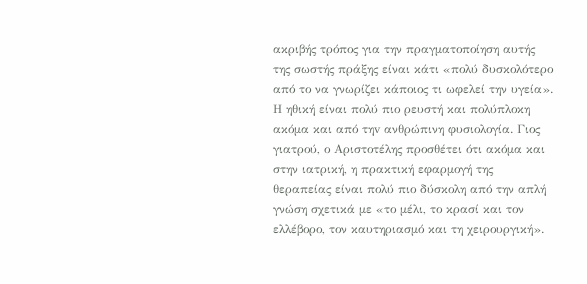ακριβής τρόπος για την πραγματοποίηση αυτής της σωστής πράξης είναι κάτι «πολύ δυσκολότερο από το να γνωρίζει κάποιος τι ωφελεί την υγεία». Η ηθική είναι πολύ πιο ρευστή και πολύπλοκη ακόμα και από τηv ανθρώπινη φυσιολογία. Γιος γιατρού, ο Αριστοτέλης προσθέτει ότι ακόμα και στην ιατρική, η πρακτική εφαρμογή της θεραπείας είναι πολύ πιο δύσκολη από την απλή γνώση σχετικά με «το μέλι, το κρασί και τον ελλέβορο, τον καυτηριασμό και τη χειρουργική».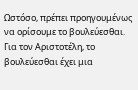Ωστόσο, πρέπει προηγουμένως να ορίσουμε το βουλεύεσθαι. Για τον Αριστοτέλη, το βουλεύεσθαι έχει μια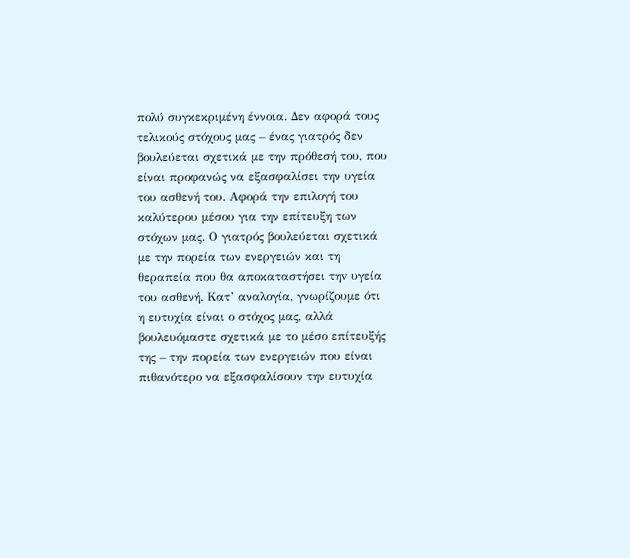πολύ συγκεκριμένη έννοια. Δεν αφορά τους τελικούς στόχους μας – ένας γιατρός δεν βουλεύεται σχετικά με την πρόθεσή του, που είναι προφανώς να εξασφαλίσει την υγεία του ασθενή του. Αφορά την επιλογή του καλύτερου μέσου για την επίτευξη των στόχων μας. Ο γιατρός βουλεύεται σχετικά με την πορεία των ενεργειών και τη θεραπεία που θα αποκαταστήσει τηv υγεία του ασθενή. Κατ’ αναλογία, γνωρίζουμε ότι η ευτυχία είναι ο στόχος μας, αλλά βουλευόμαστε σχετικά με το μέσο επίτευξής της – την πορεία των ενεργειών που είναι πιθανότερο να εξασφαλίσουν την ευτυχία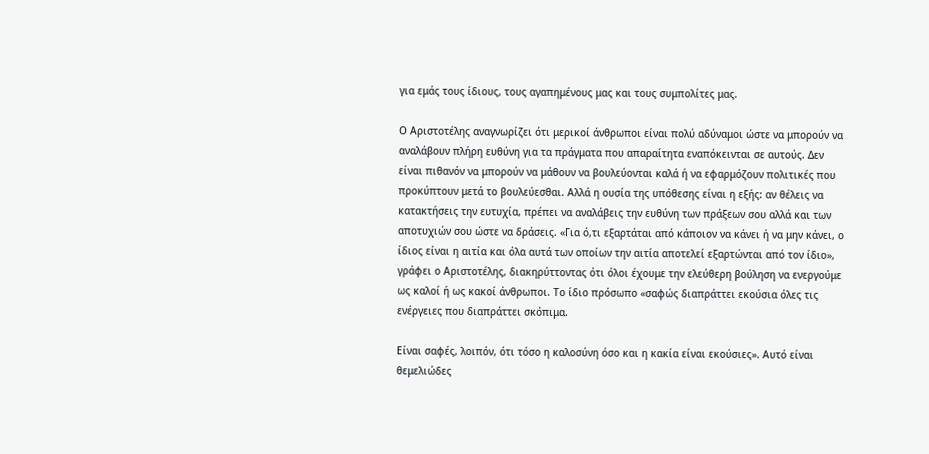για εμάς τους ίδιους, τους αγαπημένους μας και τους συμπολίτες μας.

Ο Αριστοτέλης αναγνωρίζει ότι μερικοί άνθρωποι είναι πολύ αδύναμοι ώστε να μπορούν να αναλάβουν πλήρη ευθύνη για τα πράγματα που απαραίτητα εναπόκεινται σε αυτούς. Δεν είναι πιθανόν να μπορούν να μάθουν να βουλεύονται καλά ή να εφαρμόζουν πολιτικές που προκύπτουν μετά το βουλεύεσθαι. Αλλά η ουσία της υπόθεσης είναι η εξής: αν θέλεις να κατακτήσεις την ευτυχία, πρέπει να αναλάβεις την ευθύνη των πράξεων σου αλλά και των αποτυχιών σου ώστε να δράσεις. «Για ό,τι εξαρτάται από κάποιον να κάνει ή να μην κάνει, ο ίδιος είναι η αιτία και όλα αυτά των οποίων την αιτία αποτελεί εξαρτώνται από τον ίδιο», γράφει ο Αριστοτέλης, διακηρύττοντας ότι όλοι έχουμε την ελεύθερη βούληση να ενεργούμε ως καλοί ή ως κακοί άνθρωποι. Το ίδιο πρόσωπο «σαφώς διαπράττει εκούσια όλες τις ενέργειες που διαπράττει σκόπιμα.

Είναι σαφές, λοιπόν, ότι τόσο η καλοσύνη όσο και η κακία είναι εκούσιες». Αυτό είναι θεμελιώδες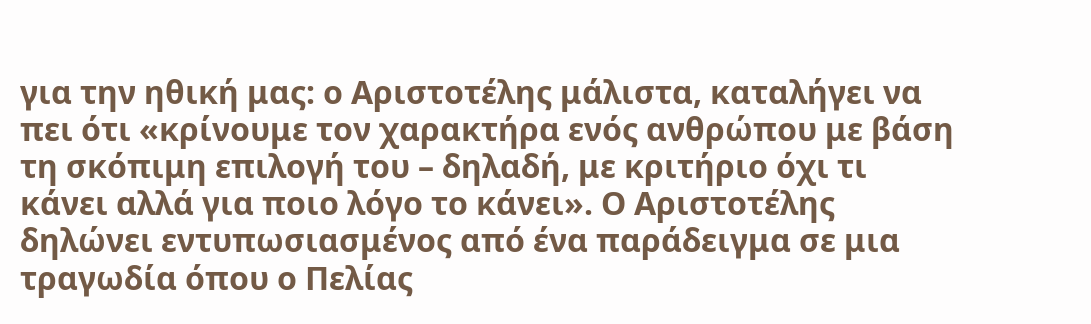για την ηθική μας: ο Αριστοτέλης μάλιστα, καταλήγει να πει ότι «κρίνουμε τον χαρακτήρα ενός ανθρώπου με βάση τη σκόπιμη επιλογή του – δηλαδή, με κριτήριο όχι τι κάνει αλλά για ποιο λόγο το κάνει». Ο Αριστοτέλης δηλώνει εντυπωσιασμένος από ένα παράδειγμα σε μια τραγωδία όπου ο Πελίας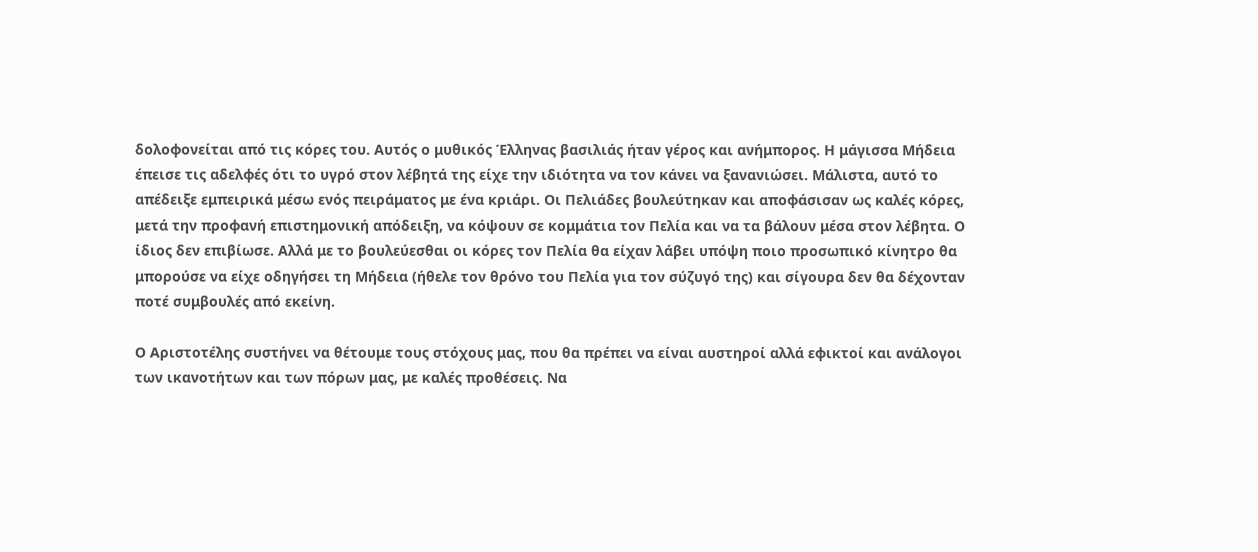δολοφονείται από τις κόρες του. Αυτός ο μυθικός Έλληνας βασιλιάς ήταν γέρος και ανήμπορος. Η μάγισσα Μήδεια έπεισε τις αδελφές ότι το υγρό στον λέβητά της είχε την ιδιότητα να τον κάνει να ξανανιώσει. Μάλιστα, αυτό το απέδειξε εμπειρικά μέσω ενός πειράματος με ένα κριάρι. Οι Πελιάδες βουλεύτηκαν και αποφάσισαν ως καλές κόρες, μετά την προφανή επιστημονική απόδειξη, να κόψουν σε κομμάτια τον Πελία και να τα βάλουν μέσα στον λέβητα. Ο ίδιος δεν επιβίωσε. Αλλά με το βουλεύεσθαι οι κόρες τον Πελία θα είχαν λάβει υπόψη ποιο προσωπικό κίνητρο θα μπορούσε να είχε οδηγήσει τη Μήδεια (ήθελε τον θρόνο του Πελία για τον σύζυγό της) και σίγουρα δεν θα δέχονταν ποτέ συμβουλές από εκείνη.

Ο Αριστοτέλης συστήνει να θέτουμε τους στόχους μας, που θα πρέπει να είναι αυστηροί αλλά εφικτοί και ανάλογοι των ικανοτήτων και των πόρων μας, με καλές προθέσεις. Να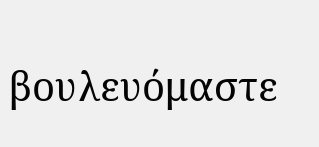βουλευόμαστε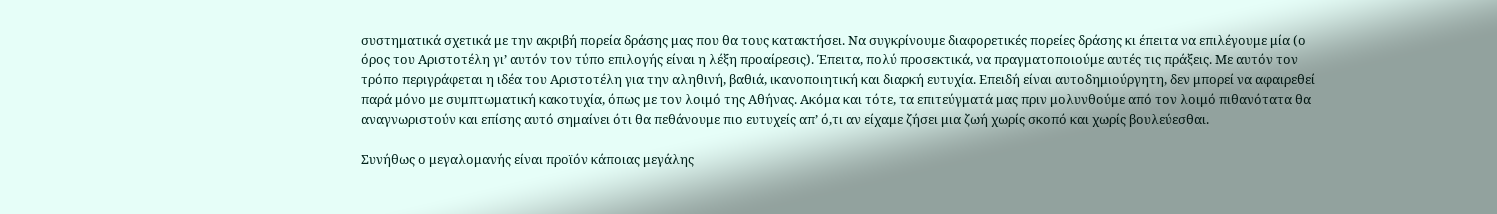συστηματικά σχετικά με την ακριβή πορεία δράσης μας που θα τους κατακτήσει. Να συγκρίνουμε διαφορετικές πορείες δράσης κι έπειτα να επιλέγουμε μία (ο όρος του Αριστοτέλη γι’ αυτόν τον τύπο επιλογής είναι η λέξη προαίρεσις). Έπειτα, πολύ προσεκτικά, να πραγματοποιούμε αυτές τις πράξεις. Με αυτόν τον τρόπο περιγράφεται η ιδέα του Αριστοτέλη για την αληθινή, βαθιά, ικανοποιητική και διαρκή ευτυχία. Επειδή είναι αυτοδημιούργητη, δεν μπορεί να αφαιρεθεί παρά μόνο με συμπτωματική κακοτυχία, όπως με τον λοιμό της Αθήνας. Ακόμα και τότε, τα επιτεύγματά μας πριν μολυνθούμε από τον λοιμό πιθανότατα θα αναγνωριστούν και επίσης αυτό σημαίνει ότι θα πεθάνουμε πιο ευτυχείς απ’ ό,τι αν είχαμε ζήσει μια ζωή χωρίς σκοπό και χωρίς βουλεύεσθαι.

Συνήθως ο μεγαλομανής είναι προϊόν κάποιας μεγάλης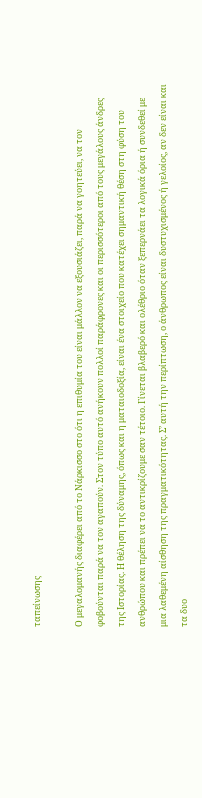ταπείνωσης

Ο μεγαλομανής διαφέρει από το Νάρκισσο στο ότι η επιθυμία του είναι μάλλον να εξουσιάζει, παρά να γοητεύει, να τον φοβούνται παρά να τον αγαπούν. Στον τύπο αυτό ανήκουν πολλοί παράφρονες και οι περισσότεροι από τους μεγάλους άνδρες της Ιστορίας. Η θέληση της δύναμης, όπως και η ματαιοδοξία, είναι ένα στοιχείο που κατέχει σημαντική θέση στη φύση του ανθρώπου και πρέπει να το αντικρίζουμε σαν τέτοιο. Γίνεται βλαβερό και ολέθριο όταν ξεπερνάει τα λογικά όρια ή συνδεθεί με μια λαθεμένη αίσθηση της πραγματικότητας. Σ’ αυτή την περίπτωση, ο άνθρωπος είναι δυστυχισμένος ή γελοίος, αν δεν είναι και τα δυο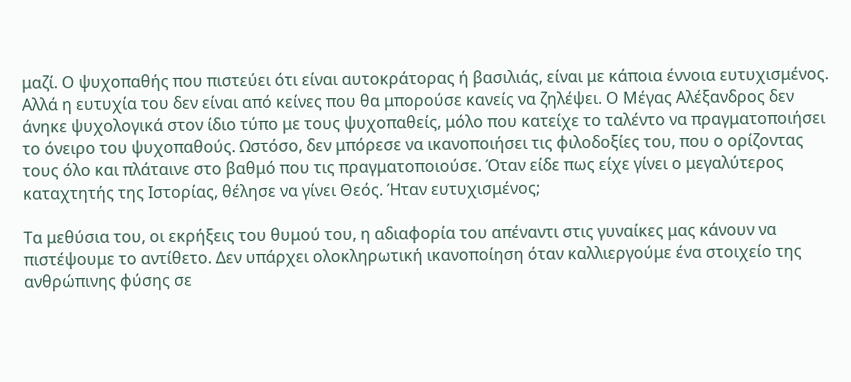μαζί. Ο ψυχοπαθής που πιστεύει ότι είναι αυτοκράτορας ή βασιλιάς, είναι με κάποια έννοια ευτυχισμένος. Αλλά η ευτυχία του δεν είναι από κείνες που θα μπορούσε κανείς να ζηλέψει. Ο Μέγας Αλέξανδρος δεν άνηκε ψυχολογικά στον ίδιο τύπο με τους ψυχοπαθείς, μόλο που κατείχε το ταλέντο να πραγματοποιήσει το όνειρο του ψυχοπαθούς. Ωστόσο, δεν μπόρεσε να ικανοποιήσει τις φιλοδοξίες του, που ο ορίζοντας τους όλο και πλάταινε στο βαθμό που τις πραγματοποιούσε. Όταν είδε πως είχε γίνει ο μεγαλύτερος καταχτητής της Ιστορίας, θέλησε να γίνει Θεός. Ήταν ευτυχισμένος;

Τα μεθύσια του, οι εκρήξεις του θυμού του, η αδιαφορία του απέναντι στις γυναίκες μας κάνουν να πιστέψουμε το αντίθετο. Δεν υπάρχει ολοκληρωτική ικανοποίηση όταν καλλιεργούμε ένα στοιχείο της ανθρώπινης φύσης σε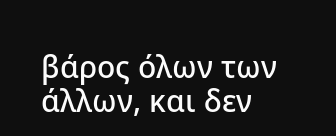βάρος όλων των άλλων, και δεν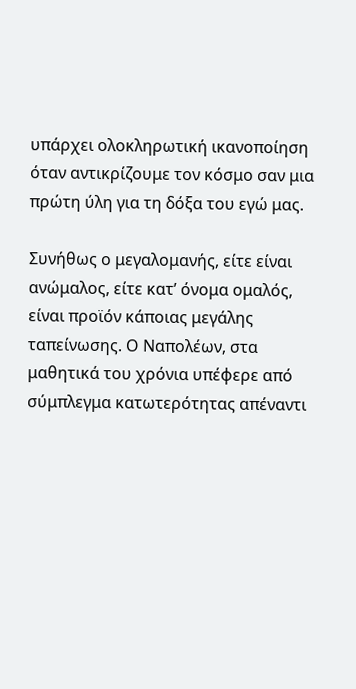υπάρχει ολοκληρωτική ικανοποίηση όταν αντικρίζουμε τον κόσμο σαν μια πρώτη ύλη για τη δόξα του εγώ μας.

Συνήθως ο μεγαλομανής, είτε είναι ανώμαλος, είτε κατ’ όνομα ομαλός, είναι προϊόν κάποιας μεγάλης ταπείνωσης. Ο Ναπολέων, στα μαθητικά του χρόνια υπέφερε από σύμπλεγμα κατωτερότητας απέναντι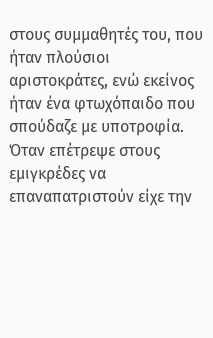στους συμμαθητές του, που ήταν πλούσιοι αριστοκράτες, ενώ εκείνος ήταν ένα φτωχόπαιδο που σπούδαζε με υποτροφία. Όταν επέτρεψε στους εμιγκρέδες να επαναπατριστούν είχε την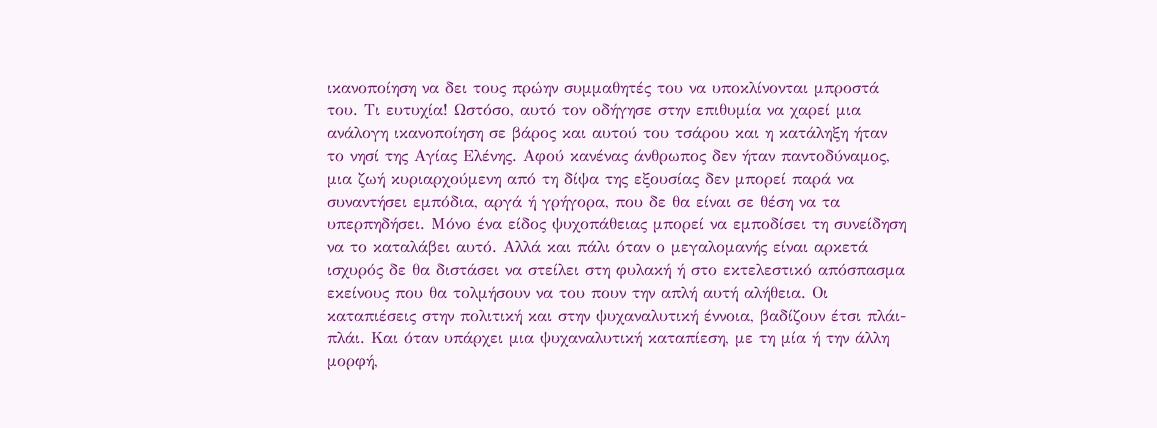ικανοποίηση να δει τους πρώην συμμαθητές του να υποκλίνονται μπροστά του. Τι ευτυχία! Ωστόσο, αυτό τον οδήγησε στην επιθυμία να χαρεί μια ανάλογη ικανοποίηση σε βάρος και αυτού του τσάρου και η κατάληξη ήταν το νησί της Αγίας Ελένης. Αφού κανένας άνθρωπος δεν ήταν παντοδύναμος, μια ζωή κυριαρχούμενη από τη δίψα της εξουσίας δεν μπορεί παρά να συναντήσει εμπόδια, αργά ή γρήγορα, που δε θα είναι σε θέση να τα υπερπηδήσει. Μόνο ένα είδος ψυχοπάθειας μπορεί να εμποδίσει τη συνείδηση να το καταλάβει αυτό. Αλλά και πάλι όταν ο μεγαλομανής είναι αρκετά ισχυρός δε θα διστάσει να στείλει στη φυλακή ή στο εκτελεστικό απόσπασμα εκείνους που θα τολμήσουν να του πουν την απλή αυτή αλήθεια. Οι καταπιέσεις στην πολιτική και στην ψυχαναλυτική έννοια, βαδίζουν έτσι πλάι-πλάι. Και όταν υπάρχει μια ψυχαναλυτική καταπίεση, με τη μία ή την άλλη μορφή,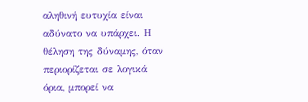αληθινή ευτυχία είναι αδύνατο να υπάρχει. Η θέληση της δύναμης, όταν περιορίζεται σε λογικά όρια, μπορεί να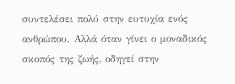συντελέσει πολύ στην ευτυχία ενός ανθρώπου. Αλλά όταν γίνει ο μοναδικός σκοπός της ζωής, οδηγεί στην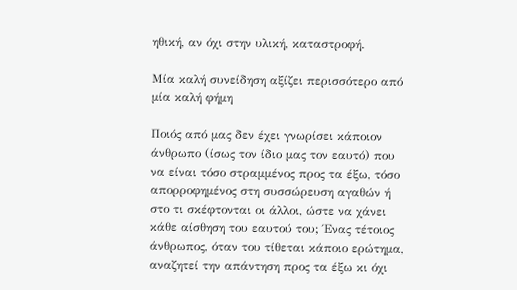ηθική, αν όχι στην υλική, καταστροφή.

Μία καλή συνείδηση αξίζει περισσότερο από μία καλή φήμη

Ποιός από μας δεν έχει γνωρίσει κάποιον άνθρωπο (ίσως τον ίδιο μας τον εαυτό) που να είναι τόσο στραμμένος προς τα έξω, τόσο απορροφημένος στη συσσώρευση αγαθών ή στο τι σκέφτονται οι άλλοι, ώστε να χάνει κάθε αίσθηση του εαυτού του; Ένας τέτοιος άνθρωπος, όταν του τίθεται κάποιο ερώτημα, αναζητεί την απάντηση προς τα έξω κι όχι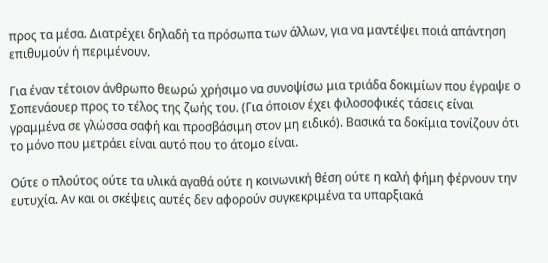προς τα μέσα. Διατρέχει δηλαδή τα πρόσωπα των άλλων, για να μαντέψει ποιά απάντηση επιθυμούν ή περιμένουν.

Για έναν τέτοιον άνθρωπο θεωρώ χρήσιμο να συνοψίσω μια τριάδα δοκιμίων που έγραψε ο Σοπενάουερ προς το τέλος της ζωής του. (Για όποιον έχει φιλοσοφικές τάσεις είναι γραμμένα σε γλώσσα σαφή και προσβάσιμη στον μη ειδικό). Βασικά τα δοκίμια τονίζουν ότι το μόνο που μετράει είναι αυτό που το άτομο είναι.

Ούτε ο πλούτος ούτε τα υλικά αγαθά ούτε η κοινωνική θέση ούτε η καλή φήμη φέρνουν την ευτυχία. Αν και οι σκέψεις αυτές δεν αφορούν συγκεκριμένα τα υπαρξιακά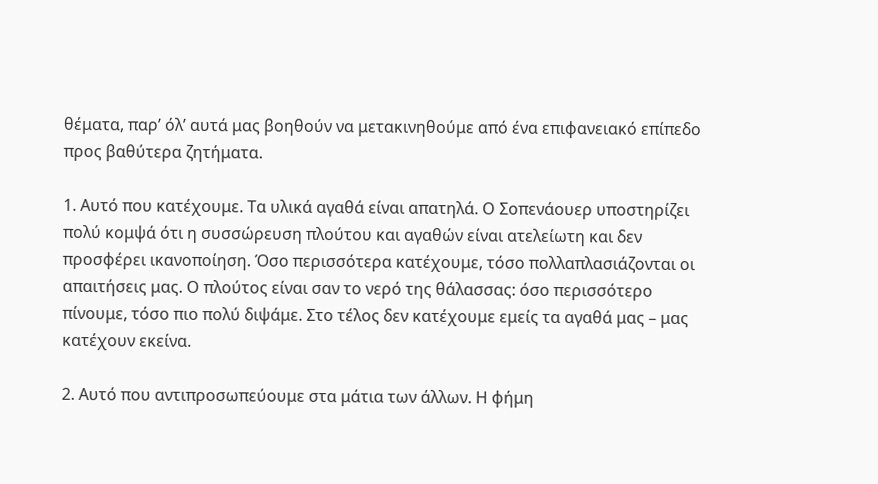θέματα, παρ’ όλ’ αυτά μας βοηθούν να μετακινηθούμε από ένα επιφανειακό επίπεδο προς βαθύτερα ζητήματα.

1. Αυτό που κατέχουμε. Τα υλικά αγαθά είναι απατηλά. Ο Σοπενάουερ υποστηρίζει πολύ κομψά ότι η συσσώρευση πλούτου και αγαθών είναι ατελείωτη και δεν προσφέρει ικανοποίηση. Όσο περισσότερα κατέχουμε, τόσο πολλαπλασιάζονται οι απαιτήσεις μας. Ο πλούτος είναι σαν το νερό της θάλασσας: όσο περισσότερο πίνουμε, τόσο πιο πολύ διψάμε. Στο τέλος δεν κατέχουμε εμείς τα αγαθά μας – μας κατέχουν εκείνα.

2. Αυτό που αντιπροσωπεύουμε στα μάτια των άλλων. Η φήμη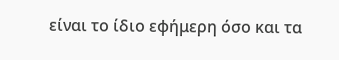είναι το ίδιο εφήμερη όσο και τα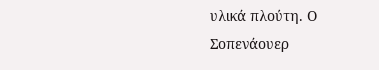υλικά πλούτη. Ο Σοπενάουερ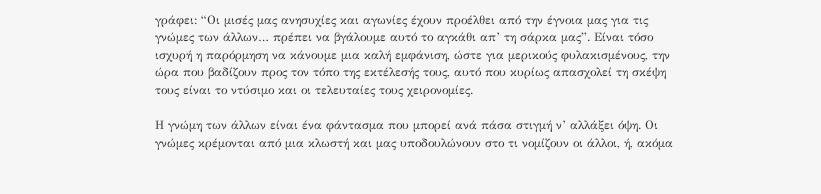γράφει: “Οι μισές μας ανησυχίες και αγωνίες έχουν προέλθει από την έγνοια μας για τις γνώμες των άλλων… πρέπει να βγάλουμε αυτό το αγκάθι απ’ τη σάρκα μας”. Είναι τόσο ισχυρή η παρόρμηση να κάνουμε μια καλή εμφάνιση, ώστε για μερικούς φυλακισμένους, την ώρα που βαδίζουν προς τον τόπο της εκτέλεσής τους, αυτό που κυρίως απασχολεί τη σκέψη τους είναι το ντύσιμο και οι τελευταίες τους χειρονομίες.

Η γνώμη των άλλων είναι ένα φάντασμα που μπορεί ανά πάσα στιγμή ν’ αλλάξει όψη. Οι γνώμες κρέμονται από μια κλωστή και μας υποδουλώνουν στο τι νομίζουν οι άλλοι, ή, ακόμα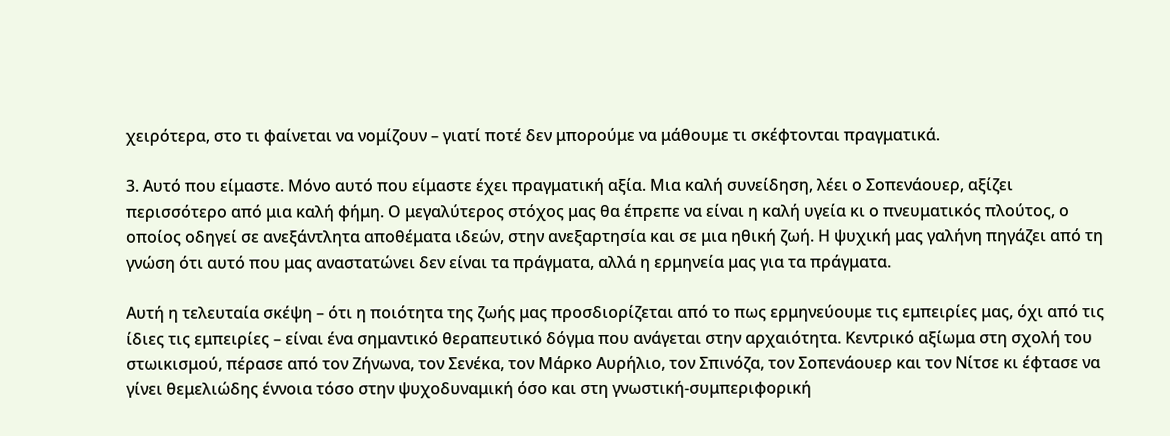χειρότερα, στο τι φαίνεται να νομίζουν – γιατί ποτέ δεν μπορούμε να μάθουμε τι σκέφτονται πραγματικά.

3. Αυτό που είμαστε. Μόνο αυτό που είμαστε έχει πραγματική αξία. Μια καλή συνείδηση, λέει ο Σοπενάουερ, αξίζει περισσότερο από μια καλή φήμη. Ο μεγαλύτερος στόχος μας θα έπρεπε να είναι η καλή υγεία κι ο πνευματικός πλούτος, ο οποίος οδηγεί σε ανεξάντλητα αποθέματα ιδεών, στην ανεξαρτησία και σε μια ηθική ζωή. Η ψυχική μας γαλήνη πηγάζει από τη γνώση ότι αυτό που μας αναστατώνει δεν είναι τα πράγματα, αλλά η ερμηνεία μας για τα πράγματα.

Αυτή η τελευταία σκέψη – ότι η ποιότητα της ζωής μας προσδιορίζεται από το πως ερμηνεύουμε τις εμπειρίες μας, όχι από τις ίδιες τις εμπειρίες – είναι ένα σημαντικό θεραπευτικό δόγμα που ανάγεται στην αρχαιότητα. Κεντρικό αξίωμα στη σχολή του στωικισμού, πέρασε από τον Ζήνωνα, τον Σενέκα, τον Μάρκο Αυρήλιο, τον Σπινόζα, τον Σοπενάουερ και τον Νίτσε κι έφτασε να γίνει θεμελιώδης έννοια τόσο στην ψυχοδυναμική όσο και στη γνωστική-συμπεριφορική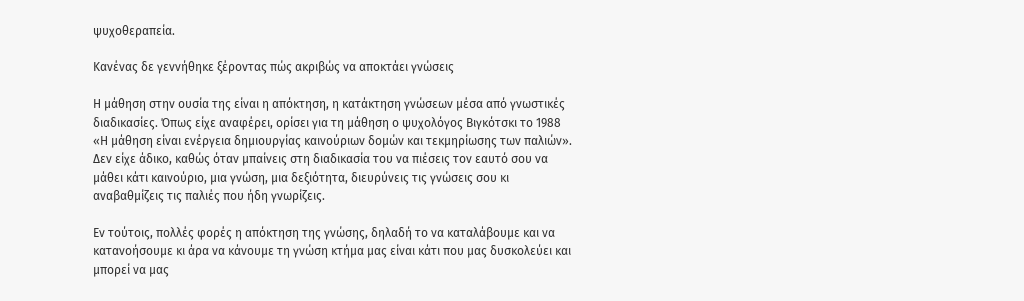ψυχοθεραπεία.

Κανένας δε γεννήθηκε ξέροντας πώς ακριβώς να αποκτάει γνώσεις

Η μάθηση στην ουσία της είναι η απόκτηση, η κατάκτηση γνώσεων μέσα από γνωστικές διαδικασίες. Όπως είχε αναφέρει, ορίσει για τη μάθηση ο ψυχολόγος Βιγκότσκι το 1988 «Η μάθηση είναι ενέργεια δημιουργίας καινούριων δομών και τεκμηρίωσης των παλιών». Δεν είχε άδικο, καθώς όταν μπαίνεις στη διαδικασία του να πιέσεις τον εαυτό σου να μάθει κάτι καινούριο, μια γνώση, μια δεξιότητα, διευρύνεις τις γνώσεις σου κι αναβαθμίζεις τις παλιές που ήδη γνωρίζεις.

Εν τούτοις, πολλές φορές η απόκτηση της γνώσης, δηλαδή το να καταλάβουμε και να κατανοήσουμε κι άρα να κάνουμε τη γνώση κτήμα μας είναι κάτι που μας δυσκολεύει και μπορεί να μας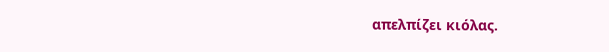απελπίζει κιόλας.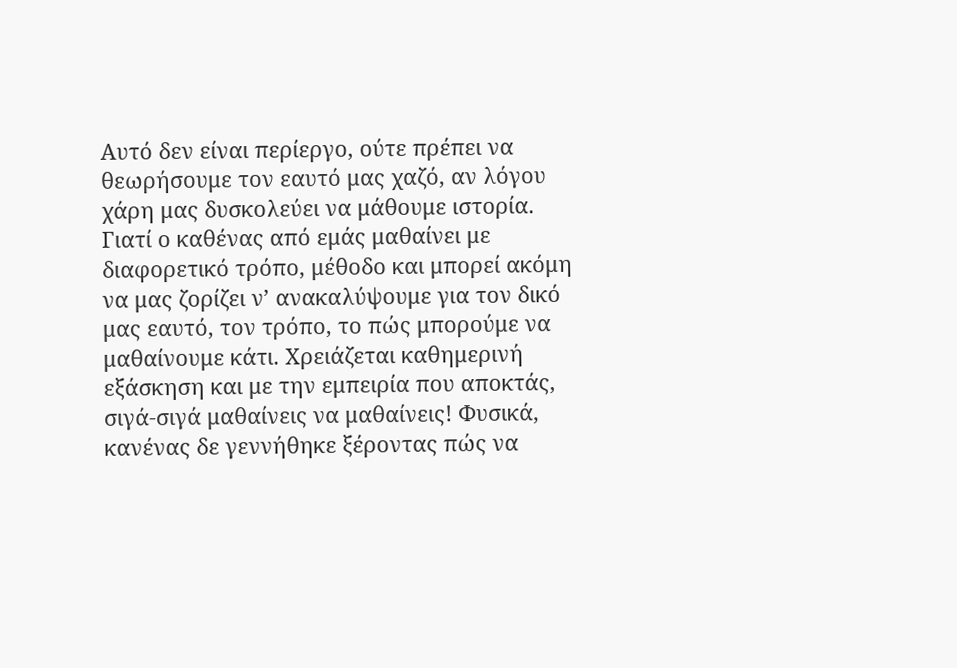Αυτό δεν είναι περίεργο, ούτε πρέπει να θεωρήσουμε τον εαυτό μας χαζό, αν λόγου χάρη μας δυσκολεύει να μάθουμε ιστορία. Γιατί ο καθένας από εμάς μαθαίνει με διαφορετικό τρόπο, μέθοδο και μπορεί ακόμη να μας ζορίζει ν’ ανακαλύψουμε για τον δικό μας εαυτό, τον τρόπο, το πώς μπορούμε να μαθαίνουμε κάτι. Χρειάζεται καθημερινή εξάσκηση και με την εμπειρία που αποκτάς, σιγά-σιγά μαθαίνεις να μαθαίνεις! Φυσικά, κανένας δε γεννήθηκε ξέροντας πώς να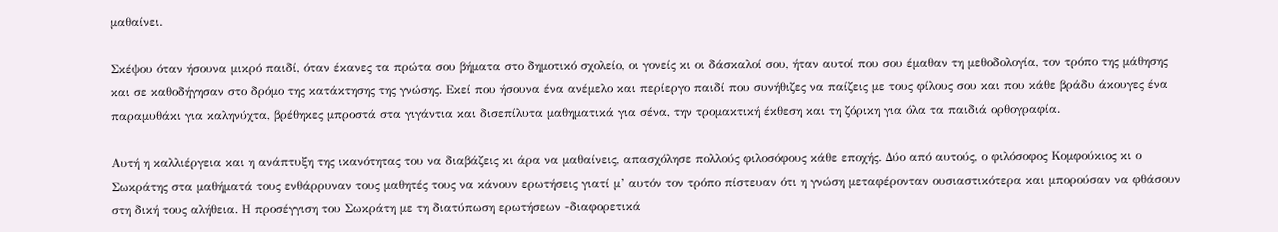μαθαίνει.

Σκέψου όταν ήσουνα μικρό παιδί, όταν έκανες τα πρώτα σου βήματα στο δημοτικό σχολείο, οι γονείς κι οι δάσκαλοί σου, ήταν αυτοί που σου έμαθαν τη μεθοδολογία, τον τρόπο της μάθησης και σε καθοδήγησαν στο δρόμο της κατάκτησης της γνώσης. Εκεί που ήσουνα ένα ανέμελο και περίεργο παιδί που συνήθιζες να παίζεις με τους φίλους σου και που κάθε βράδυ άκουγες ένα παραμυθάκι για καληνύχτα, βρέθηκες μπροστά στα γιγάντια και δισεπίλυτα μαθηματικά για σένα, την τρομακτική έκθεση και τη ζόρικη για όλα τα παιδιά ορθογραφία.

Αυτή η καλλιέργεια και η ανάπτυξη της ικανότητας του να διαβάζεις κι άρα να μαθαίνεις, απασχόλησε πολλούς φιλοσόφους κάθε εποχής. Δύο από αυτούς, ο φιλόσοφος Κομφούκιος κι ο Σωκράτης στα μαθήματά τους ενθάρρυναν τους μαθητές τους να κάνουν ερωτήσεις γιατί μ’ αυτόν τον τρόπο πίστευαν ότι η γνώση μεταφέρονταν ουσιαστικότερα και μπορούσαν να φθάσουν στη δική τους αλήθεια. Η προσέγγιση του Σωκράτη με τη διατύπωση ερωτήσεων -διαφορετικά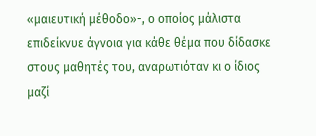«μαιευτική μέθοδο»-, ο οποίος μάλιστα επιδείκνυε άγνοια για κάθε θέμα που δίδασκε στους μαθητές του, αναρωτιόταν κι ο ίδιος μαζί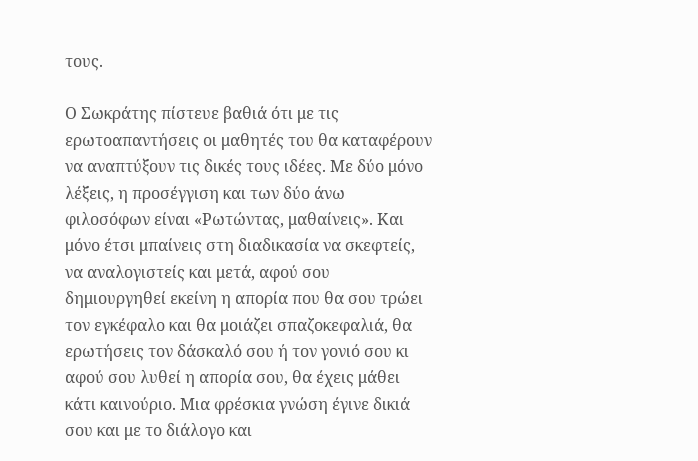τους.

Ο Σωκράτης πίστευε βαθιά ότι με τις ερωτοαπαντήσεις οι μαθητές του θα καταφέρουν να αναπτύξουν τις δικές τους ιδέες. Με δύο μόνο λέξεις, η προσέγγιση και των δύο άνω φιλοσόφων είναι «Ρωτώντας, μαθαίνεις». Και μόνο έτσι μπαίνεις στη διαδικασία να σκεφτείς, να αναλογιστείς και μετά, αφού σου δημιουργηθεί εκείνη η απορία που θα σου τρώει τον εγκέφαλο και θα μοιάζει σπαζοκεφαλιά, θα ερωτήσεις τον δάσκαλό σου ή τον γονιό σου κι αφού σου λυθεί η απορία σου, θα έχεις μάθει κάτι καινούριο. Μια φρέσκια γνώση έγινε δικιά σου και με το διάλογο και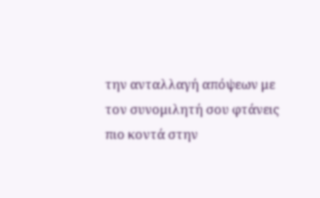την ανταλλαγή απόψεων με τον συνομιλητή σου φτάνεις πιο κοντά στην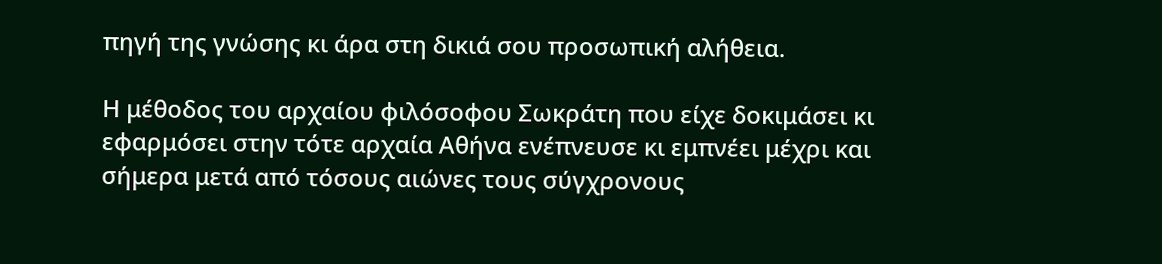πηγή της γνώσης κι άρα στη δικιά σου προσωπική αλήθεια.

Η μέθοδος του αρχαίου φιλόσοφου Σωκράτη που είχε δοκιμάσει κι εφαρμόσει στην τότε αρχαία Αθήνα ενέπνευσε κι εμπνέει μέχρι και σήμερα μετά από τόσους αιώνες τους σύγχρονους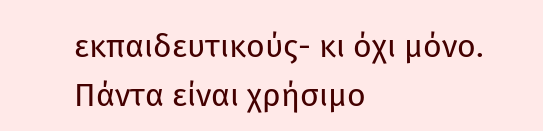εκπαιδευτικούς- κι όχι μόνο. Πάντα είναι χρήσιμο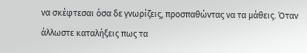να σκέφτεσαι όσα δε γνωρίζεις, προσπαθώντας να τα μάθεις. Όταν άλλωστε καταλήξεις πως τα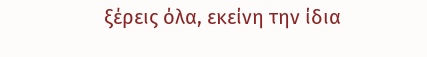ξέρεις όλα, εκείνη την ίδια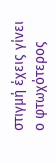στιγμή έχεις γίνει ο φτωχότερος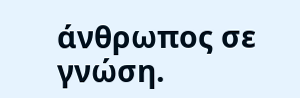άνθρωπος σε γνώση.